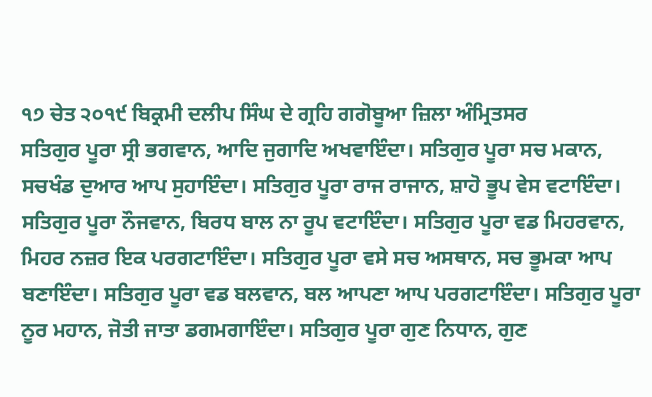੧੭ ਚੇਤ ੨੦੧੯ ਬਿਕ੍ਰਮੀ ਦਲੀਪ ਸਿੰਘ ਦੇ ਗ੍ਰਹਿ ਗਗੋਬੂਆ ਜ਼ਿਲਾ ਅੰਮ੍ਰਿਤਸਰ
ਸਤਿਗੁਰ ਪੂਰਾ ਸ੍ਰੀ ਭਗਵਾਨ, ਆਦਿ ਜੁਗਾਦਿ ਅਖਵਾਇੰਦਾ। ਸਤਿਗੁਰ ਪੂਰਾ ਸਚ ਮਕਾਨ, ਸਚਖੰਡ ਦੁਆਰ ਆਪ ਸੁਹਾਇੰਦਾ। ਸਤਿਗੁਰ ਪੂਰਾ ਰਾਜ ਰਾਜਾਨ, ਸ਼ਾਹੋ ਭੂਪ ਵੇਸ ਵਟਾਇੰਦਾ। ਸਤਿਗੁਰ ਪੂਰਾ ਨੌਜਵਾਨ, ਬਿਰਧ ਬਾਲ ਨਾ ਰੂਪ ਵਟਾਇੰਦਾ। ਸਤਿਗੁਰ ਪੂਰਾ ਵਡ ਮਿਹਰਵਾਨ, ਮਿਹਰ ਨਜ਼ਰ ਇਕ ਪਰਗਟਾਇੰਦਾ। ਸਤਿਗੁਰ ਪੂਰਾ ਵਸੇ ਸਚ ਅਸਥਾਨ, ਸਚ ਭੂਮਕਾ ਆਪ ਬਣਾਇੰਦਾ। ਸਤਿਗੁਰ ਪੂਰਾ ਵਡ ਬਲਵਾਨ, ਬਲ ਆਪਣਾ ਆਪ ਪਰਗਟਾਇੰਦਾ। ਸਤਿਗੁਰ ਪੂਰਾ ਨੂਰ ਮਹਾਨ, ਜੋਤੀ ਜਾਤਾ ਡਗਮਗਾਇੰਦਾ। ਸਤਿਗੁਰ ਪੂਰਾ ਗੁਣ ਨਿਧਾਨ, ਗੁਣ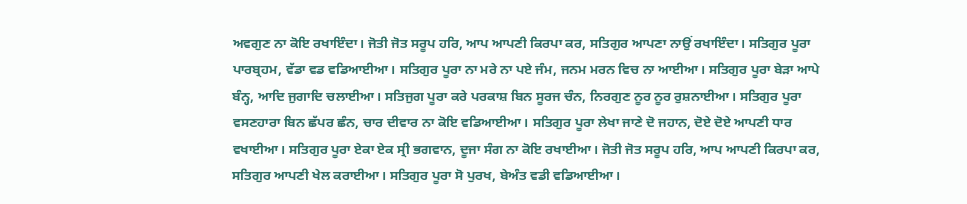ਅਵਗੁਣ ਨਾ ਕੋਇ ਰਖਾਇੰਦਾ। ਜੋਤੀ ਜੋਤ ਸਰੂਪ ਹਰਿ, ਆਪ ਆਪਣੀ ਕਿਰਪਾ ਕਰ, ਸਤਿਗੁਰ ਆਪਣਾ ਨਾਉਂ ਰਖਾਇੰਦਾ। ਸਤਿਗੁਰ ਪੂਰਾ ਪਾਰਬ੍ਰਹਮ, ਵੱਡਾ ਵਡ ਵਡਿਆਈਆ। ਸਤਿਗੁਰ ਪੂਰਾ ਨਾ ਮਰੇ ਨਾ ਪਏ ਜੰਮ, ਜਨਮ ਮਰਨ ਵਿਚ ਨਾ ਆਈਆ। ਸਤਿਗੁਰ ਪੂਰਾ ਬੇੜਾ ਆਪੇ ਬੰਨ੍ਹ, ਆਦਿ ਜੁਗਾਦਿ ਚਲਾਈਆ। ਸਤਿਜੁਗ ਪੂਰਾ ਕਰੇ ਪਰਕਾਸ਼ ਬਿਨ ਸੂਰਜ ਚੰਨ, ਨਿਰਗੁਣ ਨੂਰ ਨੂਰ ਰੁਸ਼ਨਾਈਆ। ਸਤਿਗੁਰ ਪੂਰਾ ਵਸਣਹਾਰਾ ਬਿਨ ਛੱਪਰ ਛੰਨ, ਚਾਰ ਦੀਵਾਰ ਨਾ ਕੋਇ ਵਡਿਆਈਆ। ਸਤਿਗੁਰ ਪੂਰਾ ਲੇਖਾ ਜਾਣੇ ਦੋ ਜਹਾਨ, ਦੋਏ ਦੋਏ ਆਪਣੀ ਧਾਰ ਵਖਾਈਆ। ਸਤਿਗੁਰ ਪੂਰਾ ਏਕਾ ਏਕ ਸ੍ਰੀ ਭਗਵਾਨ, ਦੂਜਾ ਸੰਗ ਨਾ ਕੋਇ ਰਖਾਈਆ। ਜੋਤੀ ਜੋਤ ਸਰੂਪ ਹਰਿ, ਆਪ ਆਪਣੀ ਕਿਰਪਾ ਕਰ, ਸਤਿਗੁਰ ਆਪਣੀ ਖੇਲ ਕਰਾਈਆ। ਸਤਿਗੁਰ ਪੂਰਾ ਸੋ ਪੁਰਖ, ਬੇਅੰਤ ਵਡੀ ਵਡਿਆਈਆ।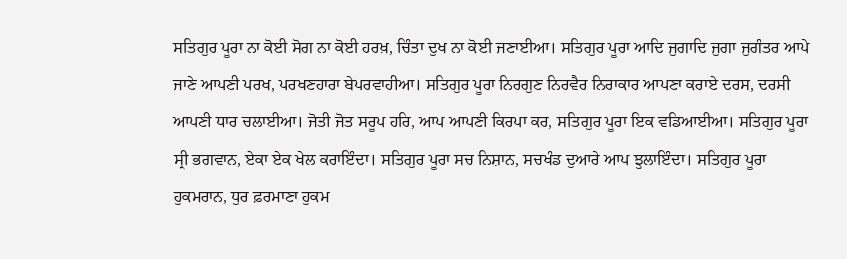ਸਤਿਗੁਰ ਪੂਰਾ ਨਾ ਕੋਈ ਸੋਗ ਨਾ ਕੋਈ ਹਰਖ਼, ਚਿੰਤਾ ਦੁਖ ਨਾ ਕੋਈ ਜਣਾਈਆ। ਸਤਿਗੁਰ ਪੂਰਾ ਆਦਿ ਜੁਗਾਦਿ ਜੁਗਾ ਜੁਗੰਤਰ ਆਪੇ ਜਾਣੇ ਆਪਣੀ ਪਰਖ, ਪਰਖਣਹਾਰਾ ਬੇਪਰਵਾਹੀਆ। ਸਤਿਗੁਰ ਪੂਰਾ ਨਿਰਗੁਣ ਨਿਰਵੈਰ ਨਿਰਾਕਾਰ ਆਪਣਾ ਕਰਾਏ ਦਰਸ, ਦਰਸੀ ਆਪਣੀ ਧਾਰ ਚਲਾਈਆ। ਜੋਤੀ ਜੋਤ ਸਰੂਪ ਹਰਿ, ਆਪ ਆਪਣੀ ਕਿਰਪਾ ਕਰ, ਸਤਿਗੁਰ ਪੂਰਾ ਇਕ ਵਡਿਆਈਆ। ਸਤਿਗੁਰ ਪੂਰਾ ਸ੍ਰੀ ਭਗਵਾਨ, ਏਕਾ ਏਕ ਖੇਲ ਕਰਾਇੰਦਾ। ਸਤਿਗੁਰ ਪੂਰਾ ਸਚ ਨਿਸ਼ਾਨ, ਸਚਖੰਡ ਦੁਆਰੇ ਆਪ ਝੁਲਾਇੰਦਾ। ਸਤਿਗੁਰ ਪੂਰਾ ਹੁਕਮਰਾਨ, ਧੁਰ ਫ਼ਰਮਾਣਾ ਹੁਕਮ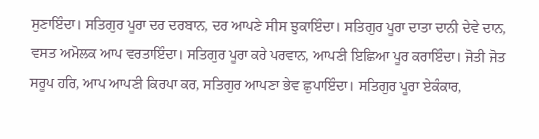ਸੁਣਾਇੰਦਾ। ਸਤਿਗੁਰ ਪੂਰਾ ਦਰ ਦਰਬਾਨ, ਦਰ ਆਪਣੇ ਸੀਸ ਝੁਕਾਇੰਦਾ। ਸਤਿਗੁਰ ਪੂਰਾ ਦਾਤਾ ਦਾਨੀ ਦੇਵੇ ਦਾਨ, ਵਸਤ ਅਮੋਲਕ ਆਪ ਵਰਤਾਇੰਦਾ। ਸਤਿਗੁਰ ਪੂਰਾ ਕਰੇ ਪਰਵਾਨ, ਆਪਣੀ ਇਛਿਆ ਪੂਰ ਕਰਾਇੰਦਾ। ਜੋਤੀ ਜੋਤ ਸਰੂਪ ਹਰਿ, ਆਪ ਆਪਣੀ ਕਿਰਪਾ ਕਰ, ਸਤਿਗੁਰ ਆਪਣਾ ਭੇਵ ਛੁਪਾਇੰਦਾ। ਸਤਿਗੁਰ ਪੂਰਾ ਏਕੰਕਾਰ,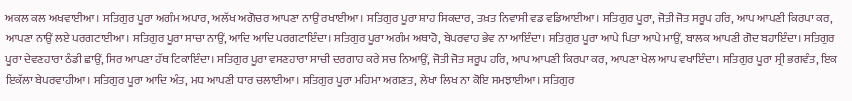ਅਕਲ ਕਲ ਅਖਵਾਈਆ। ਸਤਿਗੁਰ ਪੂਰਾ ਅਗੰਮ ਅਪਾਰ, ਅਲੱਖ ਅਗੋਚਰ ਆਪਣਾ ਨਾਉਂ ਰਖਾਈਆ। ਸਤਿਗੁਰ ਪੂਰਾ ਸ਼ਾਹ ਸਿਕਦਾਰ, ਤਖ਼ਤ ਨਿਵਾਸੀ ਵਡ ਵਡਿਆਈਆ। ਸਤਿਗੁਰ ਪੂਰਾ, ਜੋਤੀ ਜੋਤ ਸਰੂਪ ਹਰਿ, ਆਪ ਆਪਣੀ ਕਿਰਪਾ ਕਰ, ਆਪਣਾ ਨਾਉਂ ਲਏ ਪਰਗਟਾਈਆ। ਸਤਿਗੁਰ ਪੂਰਾ ਸਾਚਾ ਨਾਉਂ, ਆਦਿ ਆਦਿ ਪਰਗਟਾਇੰਦਾ। ਸਤਿਗੁਰ ਪੂਰਾ ਅਗੰਮ ਅਥਾਹੋ, ਬੇਪਰਵਾਹ ਭੇਵ ਨਾ ਆਇੰਦਾ। ਸਤਿਗੁਰ ਪੂਰਾ ਆਪੇ ਪਿਤਾ ਆਪੇ ਮਾਉਂ, ਬਾਲਕ ਆਪਣੀ ਗੋਦ ਬਹਾਇੰਦਾ। ਸਤਿਗੁਰ ਪੂਰਾ ਦੇਵਣਹਾਰਾ ਠੰਡੀ ਛਾਉਂ, ਸਿਰ ਆਪਣਾ ਹੱਥ ਟਿਕਾਇੰਦਾ। ਸਤਿਗੁਰ ਪੂਰਾ ਵਸਣਹਾਰਾ ਸਾਚੀ ਦਰਗਾਹ ਕਰੇ ਸਚ ਨਿਆਉਂ, ਜੋਤੀ ਜੋਤ ਸਰੂਪ ਹਰਿ, ਆਪ ਆਪਣੀ ਕਿਰਪਾ ਕਰ, ਆਪਣਾ ਖੇਲ ਆਪ ਵਖਾਇੰਦਾ। ਸਤਿਗੁਰ ਪੂਰਾ ਸ੍ਰੀ ਭਗਵੰਤ, ਇਕ ਇਕੱਲਾ ਬੇਪਰਵਾਹੀਆ। ਸਤਿਗੁਰ ਪੂਰਾ ਆਦਿ ਅੰਤ, ਮਧ ਆਪਣੀ ਧਾਰ ਚਲਾਈਆ। ਸਤਿਗੁਰ ਪੂਰਾ ਮਹਿਮਾ ਅਗਣਤ, ਲੇਖਾ ਲਿਖ ਨਾ ਕੋਇ ਸਮਝਾਈਆ। ਸਤਿਗੁਰ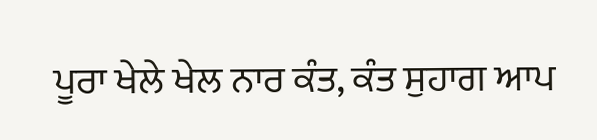ਪੂਰਾ ਖੇਲੇ ਖੇਲ ਨਾਰ ਕੰਤ, ਕੰਤ ਸੁਹਾਗ ਆਪ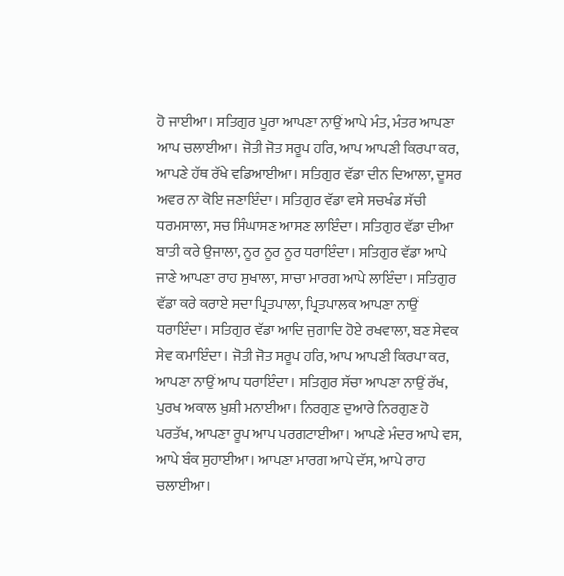ਹੋ ਜਾਈਆ। ਸਤਿਗੁਰ ਪੂਰਾ ਆਪਣਾ ਨਾਉਂ ਆਪੇ ਮੰਤ, ਮੰਤਰ ਆਪਣਾ ਆਪ ਚਲਾਈਆ। ਜੋਤੀ ਜੋਤ ਸਰੂਪ ਹਰਿ, ਆਪ ਆਪਣੀ ਕਿਰਪਾ ਕਰ, ਆਪਣੇ ਹੱਥ ਰੱਖੇ ਵਡਿਆਈਆ। ਸਤਿਗੁਰ ਵੱਡਾ ਦੀਨ ਦਿਆਲਾ, ਦੂਸਰ ਅਵਰ ਨਾ ਕੋਇ ਜਣਾਇੰਦਾ। ਸਤਿਗੁਰ ਵੱਡਾ ਵਸੇ ਸਚਖੰਡ ਸੱਚੀ ਧਰਮਸਾਲਾ, ਸਚ ਸਿੰਘਾਸਣ ਆਸਣ ਲਾਇੰਦਾ। ਸਤਿਗੁਰ ਵੱਡਾ ਦੀਆ ਬਾਤੀ ਕਰੇ ਉਜਾਲਾ, ਨੂਰ ਨੂਰ ਨੂਰ ਧਰਾਇੰਦਾ। ਸਤਿਗੁਰ ਵੱਡਾ ਆਪੇ ਜਾਣੇ ਆਪਣਾ ਰਾਹ ਸੁਖਾਲਾ, ਸਾਚਾ ਮਾਰਗ ਆਪੇ ਲਾਇੰਦਾ। ਸਤਿਗੁਰ ਵੱਡਾ ਕਰੇ ਕਰਾਏ ਸਦਾ ਪ੍ਰਿਤਪਾਲਾ, ਪ੍ਰਿਤਪਾਲਕ ਆਪਣਾ ਨਾਉਂ ਧਰਾਇੰਦਾ। ਸਤਿਗੁਰ ਵੱਡਾ ਆਦਿ ਜੁਗਾਦਿ ਹੋਏ ਰਖਵਾਲਾ, ਬਣ ਸੇਵਕ ਸੇਵ ਕਮਾਇੰਦਾ। ਜੋਤੀ ਜੋਤ ਸਰੂਪ ਹਰਿ, ਆਪ ਆਪਣੀ ਕਿਰਪਾ ਕਰ, ਆਪਣਾ ਨਾਉਂ ਆਪ ਧਰਾਇੰਦਾ। ਸਤਿਗੁਰ ਸੱਚਾ ਆਪਣਾ ਨਾਉਂ ਰੱਖ, ਪੁਰਖ ਅਕਾਲ ਖ਼ੁਸ਼ੀ ਮਨਾਈਆ। ਨਿਰਗੁਣ ਦੁਆਰੇ ਨਿਰਗੁਣ ਹੋ ਪਰਤੱਖ, ਆਪਣਾ ਰੂਪ ਆਪ ਪਰਗਟਾਈਆ। ਆਪਣੇ ਮੰਦਰ ਆਪੇ ਵਸ, ਆਪੇ ਬੰਕ ਸੁਹਾਈਆ। ਆਪਣਾ ਮਾਰਗ ਆਪੇ ਦੱਸ, ਆਪੇ ਰਾਹ ਚਲਾਈਆ।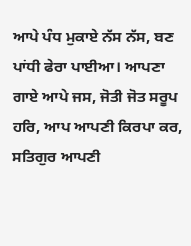ਆਪੇ ਪੰਧ ਮੁਕਾਏ ਨੱਸ ਨੱਸ, ਬਣ ਪਾਂਧੀ ਫੇਰਾ ਪਾਈਆ। ਆਪਣਾ ਗਾਏ ਆਪੇ ਜਸ, ਜੋਤੀ ਜੋਤ ਸਰੂਪ ਹਰਿ, ਆਪ ਆਪਣੀ ਕਿਰਪਾ ਕਰ, ਸਤਿਗੁਰ ਆਪਣੀ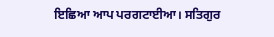ਇਛਿਆ ਆਪ ਪਰਗਟਾਈਆ। ਸਤਿਗੁਰ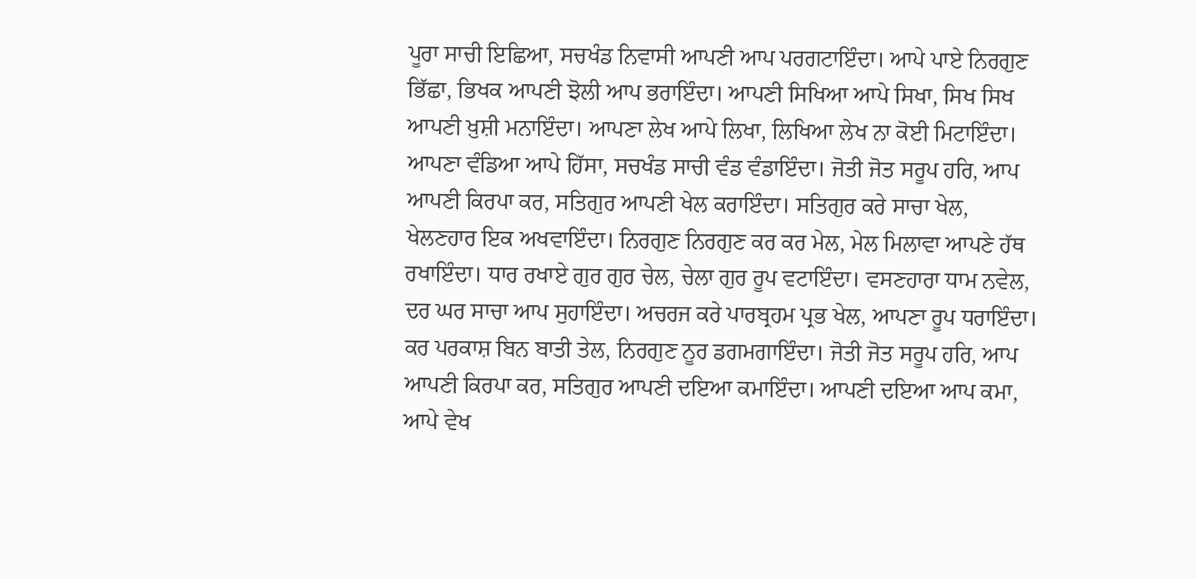ਪੂਰਾ ਸਾਚੀ ਇਛਿਆ, ਸਚਖੰਡ ਨਿਵਾਸੀ ਆਪਣੀ ਆਪ ਪਰਗਟਾਇੰਦਾ। ਆਪੇ ਪਾਏ ਨਿਰਗੁਣ ਭਿੱਛਾ, ਭਿਖਕ ਆਪਣੀ ਝੋਲੀ ਆਪ ਭਰਾਇੰਦਾ। ਆਪਣੀ ਸਿਖਿਆ ਆਪੇ ਸਿਖਾ, ਸਿਖ ਸਿਖ ਆਪਣੀ ਖ਼ੁਸ਼ੀ ਮਨਾਇੰਦਾ। ਆਪਣਾ ਲੇਖ ਆਪੇ ਲਿਖਾ, ਲਿਖਿਆ ਲੇਖ ਨਾ ਕੋਈ ਮਿਟਾਇੰਦਾ। ਆਪਣਾ ਵੰਡਿਆ ਆਪੇ ਹਿੱਸਾ, ਸਚਖੰਡ ਸਾਚੀ ਵੰਡ ਵੰਡਾਇੰਦਾ। ਜੋਤੀ ਜੋਤ ਸਰੂਪ ਹਰਿ, ਆਪ ਆਪਣੀ ਕਿਰਪਾ ਕਰ, ਸਤਿਗੁਰ ਆਪਣੀ ਖੇਲ ਕਰਾਇੰਦਾ। ਸਤਿਗੁਰ ਕਰੇ ਸਾਚਾ ਖੇਲ, ਖੇਲਣਹਾਰ ਇਕ ਅਖਵਾਇੰਦਾ। ਨਿਰਗੁਣ ਨਿਰਗੁਣ ਕਰ ਕਰ ਮੇਲ, ਮੇਲ ਮਿਲਾਵਾ ਆਪਣੇ ਹੱਥ ਰਖਾਇੰਦਾ। ਧਾਰ ਰਖਾਏ ਗੁਰ ਗੁਰ ਚੇਲ, ਚੇਲਾ ਗੁਰ ਰੂਪ ਵਟਾਇੰਦਾ। ਵਸਣਹਾਰਾ ਧਾਮ ਨਵੇਲ, ਦਰ ਘਰ ਸਾਚਾ ਆਪ ਸੁਹਾਇੰਦਾ। ਅਚਰਜ ਕਰੇ ਪਾਰਬ੍ਰਹਮ ਪ੍ਰਭ ਖੇਲ, ਆਪਣਾ ਰੂਪ ਧਰਾਇੰਦਾ। ਕਰ ਪਰਕਾਸ਼ ਬਿਨ ਬਾਤੀ ਤੇਲ, ਨਿਰਗੁਣ ਨੂਰ ਡਗਮਗਾਇੰਦਾ। ਜੋਤੀ ਜੋਤ ਸਰੂਪ ਹਰਿ, ਆਪ ਆਪਣੀ ਕਿਰਪਾ ਕਰ, ਸਤਿਗੁਰ ਆਪਣੀ ਦਇਆ ਕਮਾਇੰਦਾ। ਆਪਣੀ ਦਇਆ ਆਪ ਕਮਾ, ਆਪੇ ਵੇਖ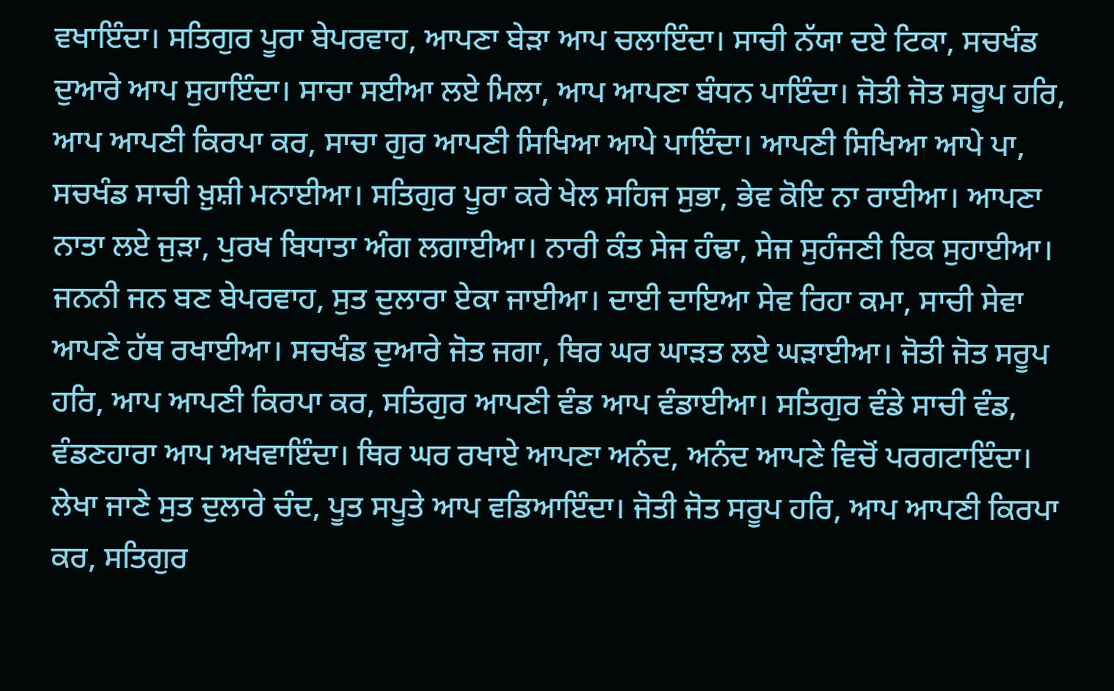ਵਖਾਇੰਦਾ। ਸਤਿਗੁਰ ਪੂਰਾ ਬੇਪਰਵਾਹ, ਆਪਣਾ ਬੇੜਾ ਆਪ ਚਲਾਇੰਦਾ। ਸਾਚੀ ਨੱਯਾ ਦਏ ਟਿਕਾ, ਸਚਖੰਡ ਦੁਆਰੇ ਆਪ ਸੁਹਾਇੰਦਾ। ਸਾਚਾ ਸਈਆ ਲਏ ਮਿਲਾ, ਆਪ ਆਪਣਾ ਬੰਧਨ ਪਾਇੰਦਾ। ਜੋਤੀ ਜੋਤ ਸਰੂਪ ਹਰਿ, ਆਪ ਆਪਣੀ ਕਿਰਪਾ ਕਰ, ਸਾਚਾ ਗੁਰ ਆਪਣੀ ਸਿਖਿਆ ਆਪੇ ਪਾਇੰਦਾ। ਆਪਣੀ ਸਿਖਿਆ ਆਪੇ ਪਾ, ਸਚਖੰਡ ਸਾਚੀ ਖ਼ੁਸ਼ੀ ਮਨਾਈਆ। ਸਤਿਗੁਰ ਪੂਰਾ ਕਰੇ ਖੇਲ ਸਹਿਜ ਸੁਭਾ, ਭੇਵ ਕੋਇ ਨਾ ਰਾਈਆ। ਆਪਣਾ ਨਾਤਾ ਲਏ ਜੁੜਾ, ਪੁਰਖ ਬਿਧਾਤਾ ਅੰਗ ਲਗਾਈਆ। ਨਾਰੀ ਕੰਤ ਸੇਜ ਹੰਢਾ, ਸੇਜ ਸੁਹੰਜਣੀ ਇਕ ਸੁਹਾਈਆ। ਜਨਨੀ ਜਨ ਬਣ ਬੇਪਰਵਾਹ, ਸੁਤ ਦੁਲਾਰਾ ਏਕਾ ਜਾਈਆ। ਦਾਈ ਦਾਇਆ ਸੇਵ ਰਿਹਾ ਕਮਾ, ਸਾਚੀ ਸੇਵਾ ਆਪਣੇ ਹੱਥ ਰਖਾਈਆ। ਸਚਖੰਡ ਦੁਆਰੇ ਜੋਤ ਜਗਾ, ਥਿਰ ਘਰ ਘਾੜਤ ਲਏ ਘੜਾਈਆ। ਜੋਤੀ ਜੋਤ ਸਰੂਪ ਹਰਿ, ਆਪ ਆਪਣੀ ਕਿਰਪਾ ਕਰ, ਸਤਿਗੁਰ ਆਪਣੀ ਵੰਡ ਆਪ ਵੰਡਾਈਆ। ਸਤਿਗੁਰ ਵੰਡੇ ਸਾਚੀ ਵੰਡ, ਵੰਡਣਹਾਰਾ ਆਪ ਅਖਵਾਇੰਦਾ। ਥਿਰ ਘਰ ਰਖਾਏ ਆਪਣਾ ਅਨੰਦ, ਅਨੰਦ ਆਪਣੇ ਵਿਚੋਂ ਪਰਗਟਾਇੰਦਾ। ਲੇਖਾ ਜਾਣੇ ਸੁਤ ਦੁਲਾਰੇ ਚੰਦ, ਪੂਤ ਸਪੂਤੇ ਆਪ ਵਡਿਆਇੰਦਾ। ਜੋਤੀ ਜੋਤ ਸਰੂਪ ਹਰਿ, ਆਪ ਆਪਣੀ ਕਿਰਪਾ ਕਰ, ਸਤਿਗੁਰ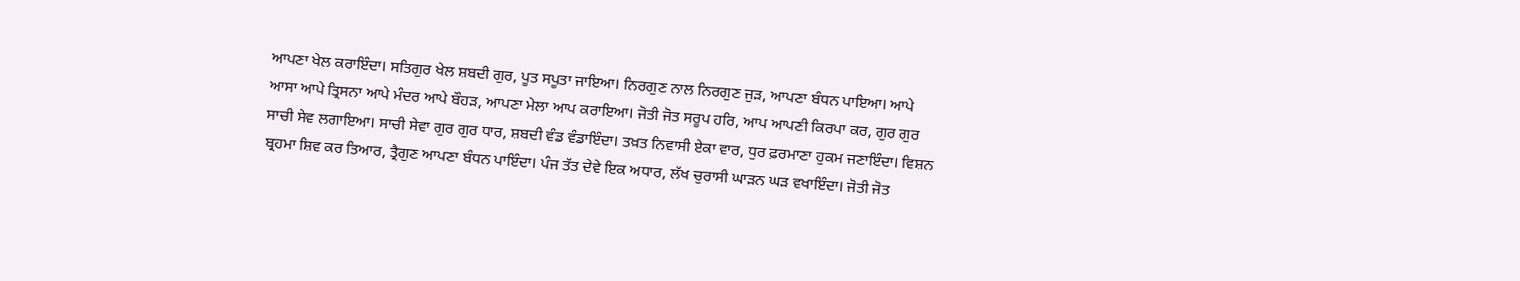ਆਪਣਾ ਖੇਲ ਕਰਾਇੰਦਾ। ਸਤਿਗੁਰ ਖੇਲ ਸ਼ਬਦੀ ਗੁਰ, ਪੂਤ ਸਪੂਤਾ ਜਾਇਆ। ਨਿਰਗੁਣ ਨਾਲ ਨਿਰਗੁਣ ਜੁੜ, ਆਪਣਾ ਬੰਧਨ ਪਾਇਆ। ਆਪੇ ਆਸਾ ਆਪੇ ਤ੍ਰਿਸਨਾ ਆਪੇ ਮੰਦਰ ਆਪੇ ਬੌਹੜ, ਆਪਣਾ ਮੇਲਾ ਆਪ ਕਰਾਇਆ। ਜੋਤੀ ਜੋਤ ਸਰੂਪ ਹਰਿ, ਆਪ ਆਪਣੀ ਕਿਰਪਾ ਕਰ, ਗੁਰ ਗੁਰ ਸਾਚੀ ਸੇਵ ਲਗਾਇਆ। ਸਾਚੀ ਸੇਵਾ ਗੁਰ ਗੁਰ ਧਾਰ, ਸ਼ਬਦੀ ਵੰਡ ਵੰਡਾਇੰਦਾ। ਤਖ਼ਤ ਨਿਵਾਸੀ ਏਕਾ ਵਾਰ, ਧੁਰ ਫ਼ਰਮਾਣਾ ਹੁਕਮ ਜਣਾਇੰਦਾ। ਵਿਸ਼ਨ ਬ੍ਰਹਮਾ ਸ਼ਿਵ ਕਰ ਤਿਆਰ, ਤ੍ਰੈਗੁਣ ਆਪਣਾ ਬੰਧਨ ਪਾਇੰਦਾ। ਪੰਜ ਤੱਤ ਦੇਵੇ ਇਕ ਅਧਾਰ, ਲੱਖ ਚੁਰਾਸੀ ਘਾੜਨ ਘੜ ਵਖਾਇੰਦਾ। ਜੋਤੀ ਜੋਤ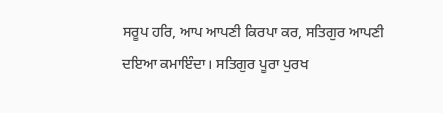ਸਰੂਪ ਹਰਿ, ਆਪ ਆਪਣੀ ਕਿਰਪਾ ਕਰ, ਸਤਿਗੁਰ ਆਪਣੀ ਦਇਆ ਕਮਾਇੰਦਾ। ਸਤਿਗੁਰ ਪੂਰਾ ਪੁਰਖ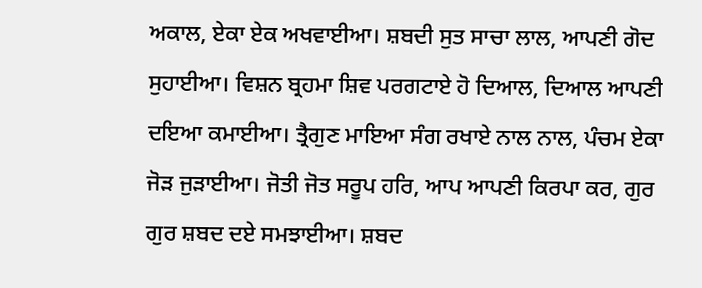ਅਕਾਲ, ਏਕਾ ਏਕ ਅਖਵਾਈਆ। ਸ਼ਬਦੀ ਸੁਤ ਸਾਚਾ ਲਾਲ, ਆਪਣੀ ਗੋਦ ਸੁਹਾਈਆ। ਵਿਸ਼ਨ ਬ੍ਰਹਮਾ ਸ਼ਿਵ ਪਰਗਟਾਏ ਹੋ ਦਿਆਲ, ਦਿਆਲ ਆਪਣੀ ਦਇਆ ਕਮਾਈਆ। ਤ੍ਰੈਗੁਣ ਮਾਇਆ ਸੰਗ ਰਖਾਏ ਨਾਲ ਨਾਲ, ਪੰਚਮ ਏਕਾ ਜੋੜ ਜੁੜਾਈਆ। ਜੋਤੀ ਜੋਤ ਸਰੂਪ ਹਰਿ, ਆਪ ਆਪਣੀ ਕਿਰਪਾ ਕਰ, ਗੁਰ ਗੁਰ ਸ਼ਬਦ ਦਏ ਸਮਝਾਈਆ। ਸ਼ਬਦ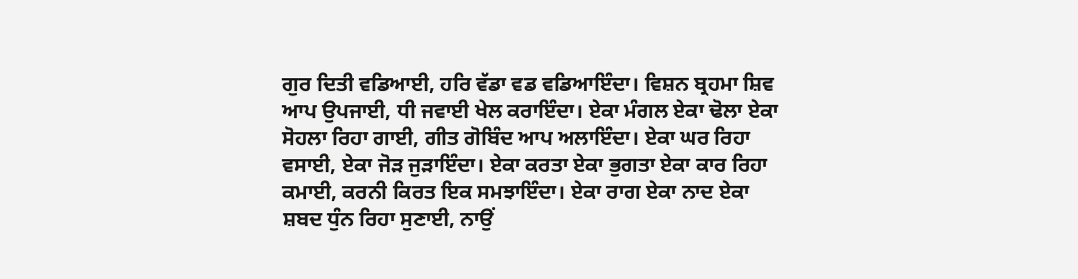ਗੁਰ ਦਿਤੀ ਵਡਿਆਈ, ਹਰਿ ਵੱਡਾ ਵਡ ਵਡਿਆਇੰਦਾ। ਵਿਸ਼ਨ ਬ੍ਰਹਮਾ ਸ਼ਿਵ ਆਪ ਉਪਜਾਈ, ਧੀ ਜਵਾਈ ਖੇਲ ਕਰਾਇੰਦਾ। ਏਕਾ ਮੰਗਲ ਏਕਾ ਢੋਲਾ ਏਕਾ ਸੋਹਲਾ ਰਿਹਾ ਗਾਈ, ਗੀਤ ਗੋਬਿੰਦ ਆਪ ਅਲਾਇੰਦਾ। ਏਕਾ ਘਰ ਰਿਹਾ ਵਸਾਈ, ਏਕਾ ਜੋੜ ਜੁੜਾਇੰਦਾ। ਏਕਾ ਕਰਤਾ ਏਕਾ ਭੁਗਤਾ ਏਕਾ ਕਾਰ ਰਿਹਾ ਕਮਾਈ, ਕਰਨੀ ਕਿਰਤ ਇਕ ਸਮਝਾਇੰਦਾ। ਏਕਾ ਰਾਗ ਏਕਾ ਨਾਦ ਏਕਾ ਸ਼ਬਦ ਧੁੰਨ ਰਿਹਾ ਸੁਣਾਈ, ਨਾਉਂ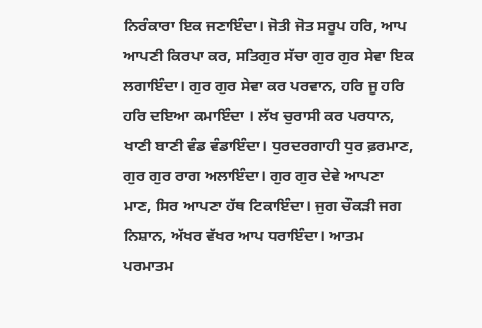ਨਿਰੰਕਾਰਾ ਇਕ ਜਣਾਇੰਦਾ। ਜੋਤੀ ਜੋਤ ਸਰੂਪ ਹਰਿ, ਆਪ ਆਪਣੀ ਕਿਰਪਾ ਕਰ, ਸਤਿਗੁਰ ਸੱਚਾ ਗੁਰ ਗੁਰ ਸੇਵਾ ਇਕ ਲਗਾਇੰਦਾ। ਗੁਰ ਗੁਰ ਸੇਵਾ ਕਰ ਪਰਵਾਨ, ਹਰਿ ਜੂ ਹਰਿ ਹਰਿ ਦਇਆ ਕਮਾਇੰਦਾ । ਲੱਖ ਚੁਰਾਸੀ ਕਰ ਪਰਧਾਨ, ਖਾਣੀ ਬਾਣੀ ਵੰਡ ਵੰਡਾਇੰਦਾ। ਧੁਰਦਰਗਾਹੀ ਧੁਰ ਫ਼ਰਮਾਣ, ਗੁਰ ਗੁਰ ਰਾਗ ਅਲਾਇੰਦਾ। ਗੁਰ ਗੁਰ ਦੇਵੇ ਆਪਣਾ ਮਾਣ, ਸਿਰ ਆਪਣਾ ਹੱਥ ਟਿਕਾਇੰਦਾ। ਜੁਗ ਚੌਕੜੀ ਜਗ ਨਿਸ਼ਾਨ, ਅੱਖਰ ਵੱਖਰ ਆਪ ਧਰਾਇੰਦਾ। ਆਤਮ ਪਰਮਾਤਮ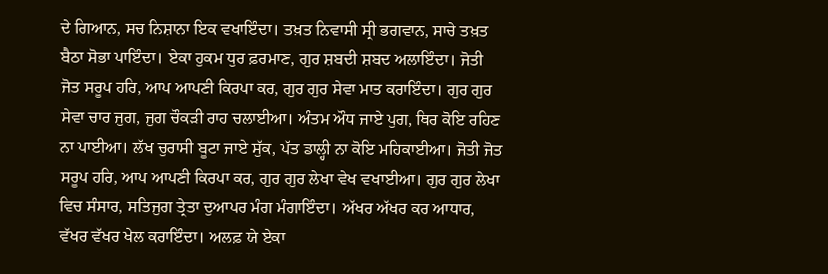ਦੇ ਗਿਆਨ, ਸਚ ਨਿਸ਼ਾਨਾ ਇਕ ਵਖਾਇੰਦਾ। ਤਖ਼ਤ ਨਿਵਾਸੀ ਸ੍ਰੀ ਭਗਵਾਨ, ਸਾਚੇ ਤਖ਼ਤ ਬੈਠਾ ਸੋਭਾ ਪਾਇੰਦਾ। ਏਕਾ ਹੁਕਮ ਧੁਰ ਫ਼ਰਮਾਣ, ਗੁਰ ਸ਼ਬਦੀ ਸ਼ਬਦ ਅਲਾਇੰਦਾ। ਜੋਤੀ ਜੋਤ ਸਰੂਪ ਹਰਿ, ਆਪ ਆਪਣੀ ਕਿਰਪਾ ਕਰ, ਗੁਰ ਗੁਰ ਸੇਵਾ ਮਾਤ ਕਰਾਇੰਦਾ। ਗੁਰ ਗੁਰ ਸੇਵਾ ਚਾਰ ਜੁਗ, ਜੁਗ ਚੌਕੜੀ ਰਾਹ ਚਲਾਈਆ। ਅੰਤਮ ਔਧ ਜਾਏ ਪੁਗ, ਥਿਰ ਕੋਇ ਰਹਿਣ ਨਾ ਪਾਈਆ। ਲੱਖ ਚੁਰਾਸੀ ਬੂਟਾ ਜਾਏ ਸੁੱਕ, ਪੱਤ ਡਾਲ੍ਹੀ ਨਾ ਕੋਇ ਮਹਿਕਾਈਆ। ਜੋਤੀ ਜੋਤ ਸਰੂਪ ਹਰਿ, ਆਪ ਆਪਣੀ ਕਿਰਪਾ ਕਰ, ਗੁਰ ਗੁਰ ਲੇਖਾ ਵੇਖ ਵਖਾਈਆ। ਗੁਰ ਗੁਰ ਲੇਖਾ ਵਿਚ ਸੰਸਾਰ, ਸਤਿਜੁਗ ਤ੍ਰੇਤਾ ਦੁਆਪਰ ਮੰਗ ਮੰਗਾਇੰਦਾ। ਅੱਖਰ ਅੱਖਰ ਕਰ ਆਧਾਰ, ਵੱਖਰ ਵੱਖਰ ਖੇਲ ਕਰਾਇੰਦਾ। ਅਲਫ਼ ਯੇ ਏਕਾ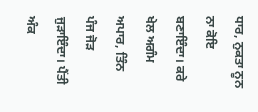ਧਾਰ, ਨੁਕਤਾ ਨੂਨ ਨਾ ਕੋਇ ਬਣਾਇੰਦਾ। ਕਰੇ ਖੇਲ ਅਗੰਮ ਅਪਾਰ, ਤਿੰਨ ਪੰਜ ਜੋੜ ਜੁੜਾਇੰਦਾ। ਪੈਂਤੀ ਅੰਕ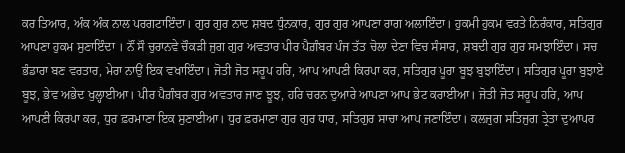ਕਰ ਤਿਆਰ, ਅੰਕ ਅੰਕ ਨਾਲ ਪਰਗਟਾਇੰਦਾ। ਗੁਰ ਗੁਰ ਨਾਦ ਸ਼ਬਦ ਧੁੰਨਕਾਰ, ਗੁਰ ਗੁਰ ਆਪਣਾ ਰਾਗ ਅਲਾਇੰਦਾ। ਹੁਕਮੀ ਹੁਕਮ ਵਰਤੇ ਨਿਰੰਕਾਰ, ਸਤਿਗੁਰ ਆਪਣਾ ਹੁਕਮ ਸੁਣਾਇੰਦਾ । ਨੌਂ ਸੌ ਚੁਰਾਨਵੇ ਚੌਕੜੀ ਜੁਗ ਗੁਰ ਅਵਤਾਰ ਪੀਰ ਪੈਗ਼ੰਬਰ ਪੰਜ ਤੱਤ ਚੋਲਾ ਦੇਣਾ ਵਿਚ ਸੰਸਾਰ, ਸ਼ਬਦੀ ਗੁਰ ਗੁਰ ਸਮਝਾਇੰਦਾ। ਸਚ ਭੰਡਾਰਾ ਬਣ ਵਰਤਾਰ, ਮੇਰਾ ਨਾਉਂ ਇਕ ਵਖਾਇੰਦਾ। ਜੋਤੀ ਜੋਤ ਸਰੂਪ ਹਰਿ, ਆਪ ਆਪਣੀ ਕਿਰਪਾ ਕਰ, ਸਤਿਗੁਰ ਪੂਰਾ ਬੂਝ ਬੁਝਾਇੰਦਾ। ਸਤਿਗੁਰ ਪੂਰਾ ਬੁਝਾਏ ਬੂਝ, ਭੇਵ ਅਭੇਦ ਖੁਲ੍ਹਾਈਆ। ਪੀਰ ਪੈਗ਼ੰਬਰ ਗੁਰ ਅਵਤਾਰ ਜਾਣ ਝੂਝ, ਹਰਿ ਚਰਨ ਦੁਆਰੇ ਆਪਣਾ ਆਪ ਭੇਟ ਕਰਾਈਆ। ਜੋਤੀ ਜੋਤ ਸਰੂਪ ਹਰਿ, ਆਪ ਆਪਣੀ ਕਿਰਪਾ ਕਰ, ਧੁਰ ਫ਼ਰਮਾਣਾ ਇਕ ਸੁਣਾਈਆ। ਧੁਰ ਫ਼ਰਮਾਣਾ ਗੁਰ ਗੁਰ ਧਾਰ, ਸਤਿਗੁਰ ਸਾਚਾ ਆਪ ਜਣਾਇੰਦਾ। ਕਲਜੁਗ ਸਤਿਜੁਗ ਤ੍ਰੇਤਾ ਦੁਆਪਰ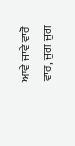ਆਵੇ ਜਾਵੇ ਵਾਰੋ ਵਾਰ, ਜੁਗ ਜੁਗ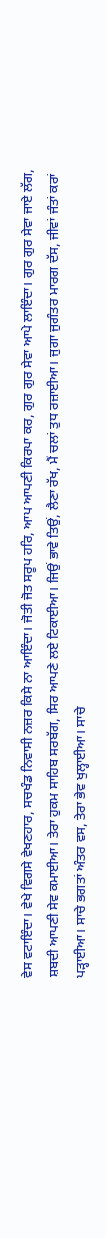ਵੇਸ ਵਟਾਇੰਦਾ। ਵੇਖੇ ਵਿਗਸੇ ਵੇਖਣਹਾਰ, ਸਚਖੰਡ ਨਿਵਾਸੀ ਨਜ਼ਰ ਕਿਸੇ ਨਾ ਆਇੰਦਾ। ਜੋਤੀ ਜੋਤ ਸਰੂਪ ਹਰਿ, ਆਪ ਆਪਣੀ ਕਿਰਪਾ ਕਰ, ਗੁਰ ਗੁਰ ਸੇਵਾ ਆਪੇ ਲਾਇੰਦਾ। ਗੁਰ ਗੁਰ ਸੇਵਾ ਜਾਏ ਲੱਗ, ਸ਼ਬਦੀ ਆਪਣੀ ਸੇਵ ਕਮਾਈਆ। ਤੇਰਾ ਹੁਕਮ ਸਾਹਿਬ ਸਰਬੱਗ, ਸਿਰ ਆਪਣੇ ਲਏ ਟਿਕਾਈਆ। ਜਿਉਂ ਭਾਵੇ ਤਿਉਂ, ਲੈਣਾ ਰੱਖ, ਮੈਂ ਚਲਾਂ ਤੁਧ ਰਜ਼ਾਈਆ। ਜੁਗਾ ਜੁਗੰਤਰ ਮਾਰਗ ਦੱਸ, ਜੀਵਾਂ ਜੰਤਾਂ ਕਰਾਂ ਪੜ੍ਹਾਈਆ। ਸਾਚੇ ਭਗਤਾਂ ਅੰਤਰ ਵਸ, ਤੇਰਾ ਭੇਵ ਖੁਲ੍ਹਾਈਆ। ਸਾਚੇ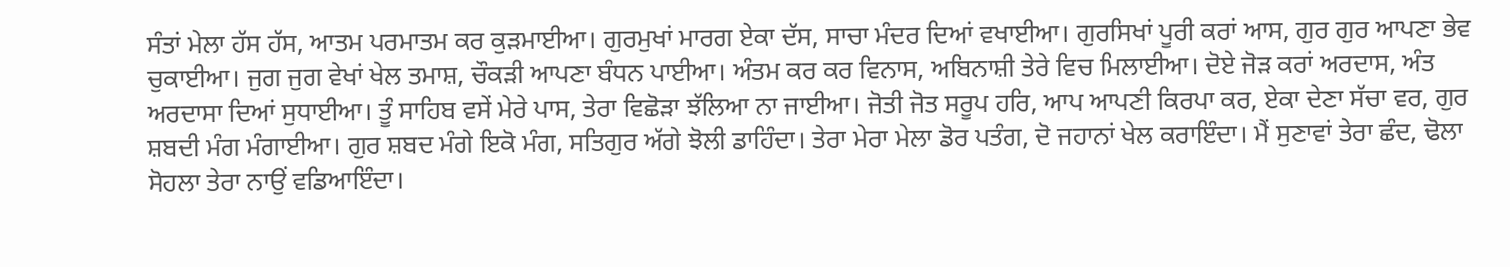ਸੰਤਾਂ ਮੇਲਾ ਹੱਸ ਹੱਸ, ਆਤਮ ਪਰਮਾਤਮ ਕਰ ਕੁੜਮਾਈਆ। ਗੁਰਮੁਖਾਂ ਮਾਰਗ ਏਕਾ ਦੱਸ, ਸਾਚਾ ਮੰਦਰ ਦਿਆਂ ਵਖਾਈਆ। ਗੁਰਸਿਖਾਂ ਪੂਰੀ ਕਰਾਂ ਆਸ, ਗੁਰ ਗੁਰ ਆਪਣਾ ਭੇਵ ਚੁਕਾਈਆ। ਜੁਗ ਜੁਗ ਵੇਖਾਂ ਖੇਲ ਤਮਾਸ਼, ਚੌਕੜੀ ਆਪਣਾ ਬੰਧਨ ਪਾਈਆ। ਅੰਤਮ ਕਰ ਕਰ ਵਿਨਾਸ, ਅਬਿਨਾਸ਼ੀ ਤੇਰੇ ਵਿਚ ਮਿਲਾਈਆ। ਦੋਏ ਜੋੜ ਕਰਾਂ ਅਰਦਾਸ, ਅੰਤ ਅਰਦਾਸਾ ਦਿਆਂ ਸੁਧਾਈਆ। ਤੂੰ ਸਾਹਿਬ ਵਸੇਂ ਮੇਰੇ ਪਾਸ, ਤੇਰਾ ਵਿਛੋੜਾ ਝੱਲਿਆ ਨਾ ਜਾਈਆ। ਜੋਤੀ ਜੋਤ ਸਰੂਪ ਹਰਿ, ਆਪ ਆਪਣੀ ਕਿਰਪਾ ਕਰ, ਏਕਾ ਦੇਣਾ ਸੱਚਾ ਵਰ, ਗੁਰ ਸ਼ਬਦੀ ਮੰਗ ਮੰਗਾਈਆ। ਗੁਰ ਸ਼ਬਦ ਮੰਗੇ ਇਕੋ ਮੰਗ, ਸਤਿਗੁਰ ਅੱਗੇ ਝੋਲੀ ਡਾਹਿੰਦਾ। ਤੇਰਾ ਮੇਰਾ ਮੇਲਾ ਡੋਰ ਪਤੰਗ, ਦੋ ਜਹਾਨਾਂ ਖੇਲ ਕਰਾਇੰਦਾ। ਮੈਂ ਸੁਣਾਵਾਂ ਤੇਰਾ ਛੰਦ, ਢੋਲਾ ਸੋਹਲਾ ਤੇਰਾ ਨਾਉਂ ਵਡਿਆਇੰਦਾ।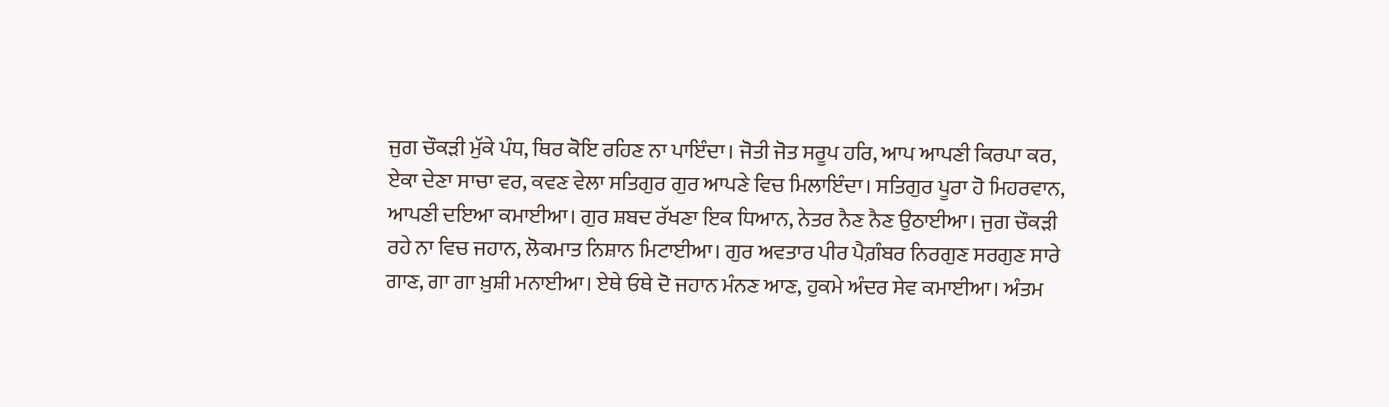ਜੁਗ ਚੌਕੜੀ ਮੁੱਕੇ ਪੰਧ, ਥਿਰ ਕੋਇ ਰਹਿਣ ਨਾ ਪਾਇੰਦਾ। ਜੋਤੀ ਜੋਤ ਸਰੂਪ ਹਰਿ, ਆਪ ਆਪਣੀ ਕਿਰਪਾ ਕਰ, ਏਕਾ ਦੇਣਾ ਸਾਚਾ ਵਰ, ਕਵਣ ਵੇਲਾ ਸਤਿਗੁਰ ਗੁਰ ਆਪਣੇ ਵਿਚ ਮਿਲਾਇੰਦਾ। ਸਤਿਗੁਰ ਪੂਰਾ ਹੋ ਮਿਹਰਵਾਨ, ਆਪਣੀ ਦਇਆ ਕਮਾਈਆ। ਗੁਰ ਸ਼ਬਦ ਰੱਖਣਾ ਇਕ ਧਿਆਨ, ਨੇਤਰ ਨੈਣ ਨੈਣ ਉਠਾਈਆ। ਜੁਗ ਚੌਕੜੀ ਰਹੇ ਨਾ ਵਿਚ ਜਹਾਨ, ਲੋਕਮਾਤ ਨਿਸ਼ਾਨ ਮਿਟਾਈਆ। ਗੁਰ ਅਵਤਾਰ ਪੀਰ ਪੈਗ਼ੰਬਰ ਨਿਰਗੁਣ ਸਰਗੁਣ ਸਾਰੇ ਗਾਣ, ਗਾ ਗਾ ਖ਼ੁਸ਼ੀ ਮਨਾਈਆ। ਏਥੇ ਓਥੇ ਦੋ ਜਹਾਨ ਮੰਨਣ ਆਣ, ਹੁਕਮੇ ਅੰਦਰ ਸੇਵ ਕਮਾਈਆ। ਅੰਤਮ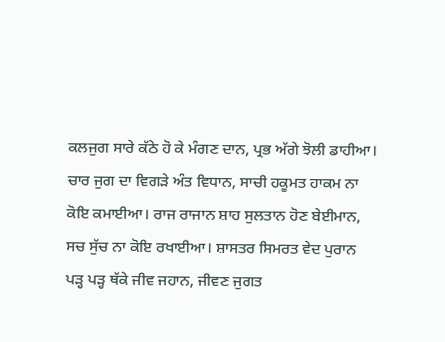ਕਲਜੁਗ ਸਾਰੇ ਕੱਠੇ ਹੋ ਕੇ ਮੰਗਣ ਦਾਨ, ਪ੍ਰਭ ਅੱਗੇ ਝੋਲੀ ਡਾਹੀਆ। ਚਾਰ ਜੁਗ ਦਾ ਵਿਗੜੇ ਅੰਤ ਵਿਧਾਨ, ਸਾਚੀ ਹਕੂਮਤ ਹਾਕਮ ਨਾ ਕੋਇ ਕਮਾਈਆ। ਰਾਜ ਰਾਜਾਨ ਸ਼ਾਹ ਸੁਲਤਾਨ ਹੋਣ ਬੇਈਮਾਨ, ਸਚ ਸੁੱਚ ਨਾ ਕੋਇ ਰਖਾਈਆ। ਸ਼ਾਸਤਰ ਸਿਮਰਤ ਵੇਦ ਪੁਰਾਨ ਪੜ੍ਹ ਪੜ੍ਹ ਥੱਕੇ ਜੀਵ ਜਹਾਨ, ਜੀਵਣ ਜੁਗਤ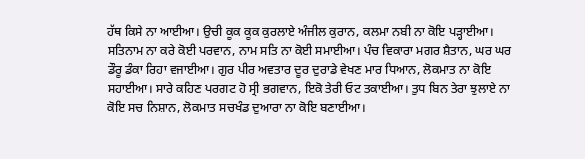ਹੱਥ ਕਿਸੇ ਨਾ ਆਈਆ। ਉਚੀ ਕੂਕ ਕੂਕ ਕੁਰਲਾਏ ਅੰਜੀਲ ਕੁਰਾਨ, ਕਲਮਾ ਨਬੀ ਨਾ ਕੋਇ ਪੜ੍ਹਾਈਆ। ਸਤਿਨਾਮ ਨਾ ਕਰੇ ਕੋਈ ਪਰਵਾਨ, ਨਾਮ ਸਤਿ ਨਾ ਕੋਈ ਸਮਾਈਆ। ਪੰਚ ਵਿਕਾਰਾ ਮਗਰ ਸ਼ੈਤਾਨ, ਘਰ ਘਰ ਡੌਰੂ ਡੰਕਾ ਰਿਹਾ ਵਜਾਈਆ। ਗੁਰ ਪੀਰ ਅਵਤਾਰ ਦੂਰ ਦੁਰਾਡੇ ਵੇਖਣ ਮਾਰ ਧਿਆਨ, ਲੋਕਮਾਤ ਨਾ ਕੋਇ ਸਹਾਈਆ। ਸਾਰੇ ਕਹਿਣ ਪਰਗਟ ਹੋ ਸ੍ਰੀ ਭਗਵਾਨ, ਇਕੋ ਤੇਰੀ ਓਟ ਤਕਾਈਆ। ਤੁਧ ਬਿਨ ਤੇਰਾ ਝੁਲਾਏ ਨਾ ਕੋਇ ਸਚ ਨਿਸ਼ਾਨ, ਲੋਕਮਾਤ ਸਚਖੰਡ ਦੁਆਰਾ ਨਾ ਕੋਇ ਬਣਾਈਆ।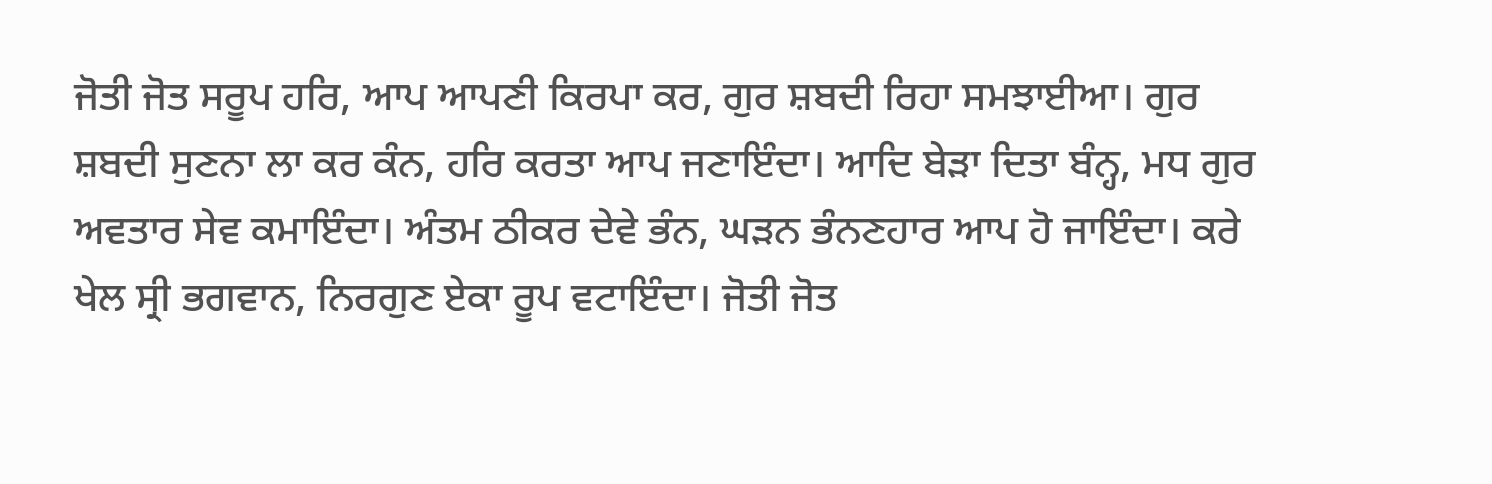ਜੋਤੀ ਜੋਤ ਸਰੂਪ ਹਰਿ, ਆਪ ਆਪਣੀ ਕਿਰਪਾ ਕਰ, ਗੁਰ ਸ਼ਬਦੀ ਰਿਹਾ ਸਮਝਾਈਆ। ਗੁਰ ਸ਼ਬਦੀ ਸੁਣਨਾ ਲਾ ਕਰ ਕੰਨ, ਹਰਿ ਕਰਤਾ ਆਪ ਜਣਾਇੰਦਾ। ਆਦਿ ਬੇੜਾ ਦਿਤਾ ਬੰਨ੍ਹ, ਮਧ ਗੁਰ ਅਵਤਾਰ ਸੇਵ ਕਮਾਇੰਦਾ। ਅੰਤਮ ਠੀਕਰ ਦੇਵੇ ਭੰਨ, ਘੜਨ ਭੰਨਣਹਾਰ ਆਪ ਹੋ ਜਾਇੰਦਾ। ਕਰੇ ਖੇਲ ਸ੍ਰੀ ਭਗਵਾਨ, ਨਿਰਗੁਣ ਏਕਾ ਰੂਪ ਵਟਾਇੰਦਾ। ਜੋਤੀ ਜੋਤ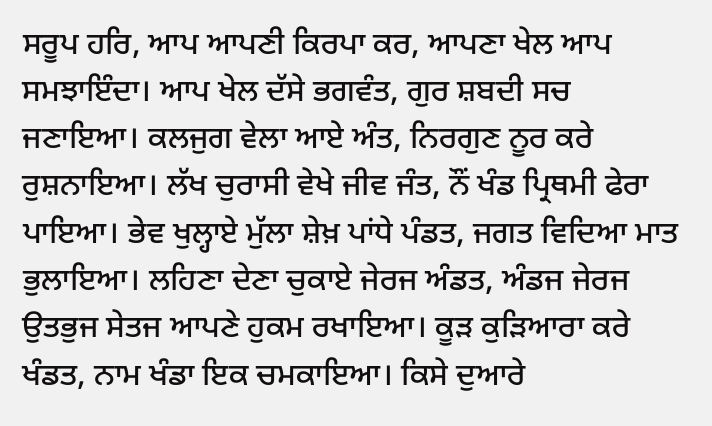ਸਰੂਪ ਹਰਿ, ਆਪ ਆਪਣੀ ਕਿਰਪਾ ਕਰ, ਆਪਣਾ ਖੇਲ ਆਪ ਸਮਝਾਇੰਦਾ। ਆਪ ਖੇਲ ਦੱਸੇ ਭਗਵੰਤ, ਗੁਰ ਸ਼ਬਦੀ ਸਚ ਜਣਾਇਆ। ਕਲਜੁਗ ਵੇਲਾ ਆਏ ਅੰਤ, ਨਿਰਗੁਣ ਨੂਰ ਕਰੇ ਰੁਸ਼ਨਾਇਆ। ਲੱਖ ਚੁਰਾਸੀ ਵੇਖੇ ਜੀਵ ਜੰਤ, ਨੌਂ ਖੰਡ ਪ੍ਰਿਥਮੀ ਫੇਰਾ ਪਾਇਆ। ਭੇਵ ਖੁਲ੍ਹਾਏ ਮੁੱਲਾ ਸ਼ੇਖ਼ ਪਾਂਧੇ ਪੰਡਤ, ਜਗਤ ਵਿਦਿਆ ਮਾਤ ਭੁਲਾਇਆ। ਲਹਿਣਾ ਦੇਣਾ ਚੁਕਾਏ ਜੇਰਜ ਅੰਡਤ, ਅੰਡਜ ਜੇਰਜ ਉਤਭੁਜ ਸੇਤਜ ਆਪਣੇ ਹੁਕਮ ਰਖਾਇਆ। ਕੂੜ ਕੁੜਿਆਰਾ ਕਰੇ ਖੰਡਤ, ਨਾਮ ਖੰਡਾ ਇਕ ਚਮਕਾਇਆ। ਕਿਸੇ ਦੁਆਰੇ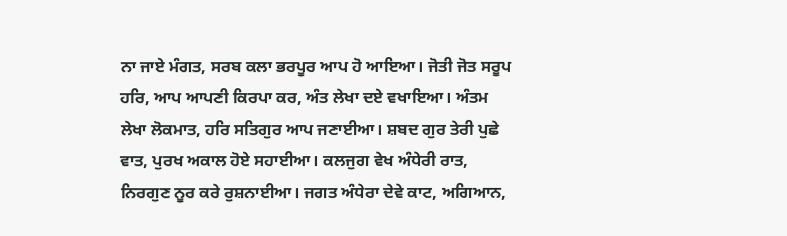ਨਾ ਜਾਏ ਮੰਗਤ, ਸਰਬ ਕਲਾ ਭਰਪੂਰ ਆਪ ਹੋ ਆਇਆ। ਜੋਤੀ ਜੋਤ ਸਰੂਪ ਹਰਿ, ਆਪ ਆਪਣੀ ਕਿਰਪਾ ਕਰ, ਅੰਤ ਲੇਖਾ ਦਏ ਵਖਾਇਆ। ਅੰਤਮ ਲੇਖਾ ਲੋਕਮਾਤ, ਹਰਿ ਸਤਿਗੁਰ ਆਪ ਜਣਾਈਆ। ਸ਼ਬਦ ਗੁਰ ਤੇਰੀ ਪੁਛੇ ਵਾਤ, ਪੁਰਖ ਅਕਾਲ ਹੋਏ ਸਹਾਈਆ। ਕਲਜੁਗ ਵੇਖ ਅੰਧੇਰੀ ਰਾਤ, ਨਿਰਗੁਣ ਨੂਰ ਕਰੇ ਰੁਸ਼ਨਾਈਆ। ਜਗਤ ਅੰਧੇਰਾ ਦੇਵੇ ਕਾਟ, ਅਗਿਆਨ,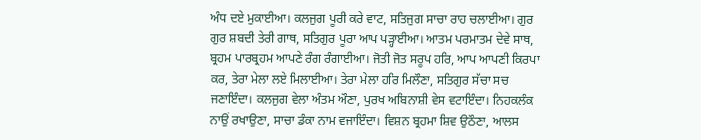ਅੰਧ ਦਏ ਮੁਕਾਈਆ। ਕਲਜੁਗ ਪੂਰੀ ਕਰੇ ਵਾਟ, ਸਤਿਜੁਗ ਸਾਚਾ ਰਾਹ ਚਲਾਈਆ। ਗੁਰ ਗੁਰ ਸ਼ਬਦੀ ਤੇਰੀ ਗਾਥ, ਸਤਿਗੁਰ ਪੂਰਾ ਆਪ ਪੜ੍ਹਾਈਆ। ਆਤਮ ਪਰਮਾਤਮ ਦੇਵੇ ਸਾਥ, ਬ੍ਰਹਮ ਪਾਰਬ੍ਰਹਮ ਆਪਣੇ ਰੰਗ ਰੰਗਾਈਆ। ਜੋਤੀ ਜੋਤ ਸਰੂਪ ਹਰਿ, ਆਪ ਆਪਣੀ ਕਿਰਪਾ ਕਰ, ਤੇਰਾ ਮੇਲਾ ਲਏ ਮਿਲਾਈਆ। ਤੇਰਾ ਮੇਲਾ ਹਰਿ ਮਿਲੌਣਾ, ਸਤਿਗੁਰ ਸੱਚਾ ਸਚ ਜਣਾਇੰਦਾ। ਕਲਜੁਗ ਵੇਲਾ ਅੰਤਮ ਔਣਾ, ਪੁਰਖ ਅਬਿਨਾਸ਼ੀ ਵੇਸ ਵਟਾਇੰਦਾ। ਨਿਹਕਲੰਕ ਨਾਉਂ ਰਖਾਉਣਾ, ਸਾਚਾ ਡੰਕਾ ਨਾਮ ਵਜਾਇੰਦਾ। ਵਿਸ਼ਨ ਬ੍ਰਹਮਾ ਸ਼ਿਵ ਉਠੌਣਾ, ਆਲਸ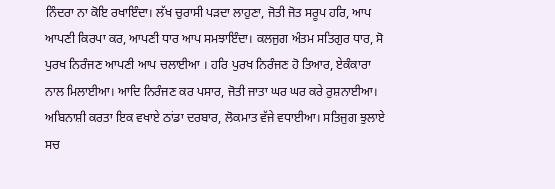ਨਿੰਦਰਾ ਨਾ ਕੋਇ ਰਖਾਇੰਦਾ। ਲੱਖ ਚੁਰਾਸੀ ਪੜਦਾ ਲਾਹੁਣਾ, ਜੋਤੀ ਜੋਤ ਸਰੂਪ ਹਰਿ, ਆਪ ਆਪਣੀ ਕਿਰਪਾ ਕਰ, ਆਪਣੀ ਧਾਰ ਆਪ ਸਮਝਾਇੰਦਾ। ਕਲਜੁਗ ਅੰਤਮ ਸਤਿਗੁਰ ਧਾਰ, ਸੋ ਪੁਰਖ ਨਿਰੰਜਣ ਆਪਣੀ ਆਪ ਚਲਾਈਆ । ਹਰਿ ਪੁਰਖ ਨਿਰੰਜਣ ਹੋ ਤਿਆਰ, ਏਕੰਕਾਰਾ ਨਾਲ ਮਿਲਾਈਆ। ਆਦਿ ਨਿਰੰਜਣ ਕਰ ਪਸਾਰ, ਜੋਤੀ ਜਾਤਾ ਘਰ ਘਰ ਕਰੇ ਰੁਸ਼ਨਾਈਆ। ਅਬਿਨਾਸ਼ੀ ਕਰਤਾ ਇਕ ਵਖਾਏ ਠਾਂਡਾ ਦਰਬਾਰ, ਲੋਕਮਾਤ ਵੱਜੇ ਵਧਾਈਆ। ਸਤਿਜੁਗ ਝੁਲਾਏ ਸਚ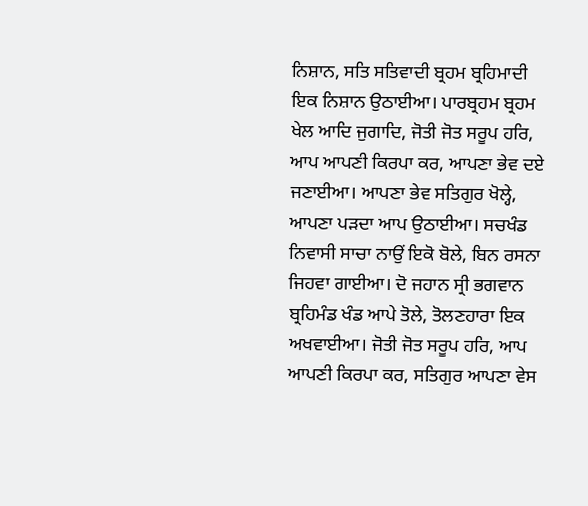ਨਿਸ਼ਾਨ, ਸਤਿ ਸਤਿਵਾਦੀ ਬ੍ਰਹਮ ਬ੍ਰਹਿਮਾਦੀ ਇਕ ਨਿਸ਼ਾਨ ਉਠਾਈਆ। ਪਾਰਬ੍ਰਹਮ ਬ੍ਰਹਮ ਖੇਲ ਆਦਿ ਜੁਗਾਦਿ, ਜੋਤੀ ਜੋਤ ਸਰੂਪ ਹਰਿ, ਆਪ ਆਪਣੀ ਕਿਰਪਾ ਕਰ, ਆਪਣਾ ਭੇਵ ਦਏ ਜਣਾਈਆ। ਆਪਣਾ ਭੇਵ ਸਤਿਗੁਰ ਖੋਲ੍ਹੇ, ਆਪਣਾ ਪੜਦਾ ਆਪ ਉਠਾਈਆ। ਸਚਖੰਡ ਨਿਵਾਸੀ ਸਾਚਾ ਨਾਉਂ ਇਕੋ ਬੋਲੇ, ਬਿਨ ਰਸਨਾ ਜਿਹਵਾ ਗਾਈਆ। ਦੋ ਜਹਾਨ ਸ੍ਰੀ ਭਗਵਾਨ ਬ੍ਰਹਿਮੰਡ ਖੰਡ ਆਪੇ ਤੋਲੇ, ਤੋਲਣਹਾਰਾ ਇਕ ਅਖਵਾਈਆ। ਜੋਤੀ ਜੋਤ ਸਰੂਪ ਹਰਿ, ਆਪ ਆਪਣੀ ਕਿਰਪਾ ਕਰ, ਸਤਿਗੁਰ ਆਪਣਾ ਵੇਸ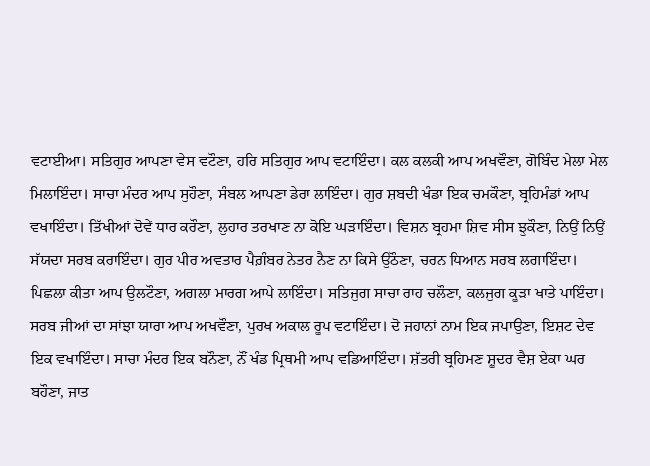ਵਟਾਈਆ। ਸਤਿਗੁਰ ਆਪਣਾ ਵੇਸ ਵਟੌਣਾ, ਹਰਿ ਸਤਿਗੁਰ ਆਪ ਵਟਾਇੰਦਾ। ਕਲ ਕਲਕੀ ਆਪ ਅਖਵੌਣਾ, ਗੋਬਿੰਦ ਮੇਲਾ ਮੇਲ ਮਿਲਾਇੰਦਾ। ਸਾਚਾ ਮੰਦਰ ਆਪ ਸੁਹੌਣਾ, ਸੰਬਲ ਆਪਣਾ ਡੇਰਾ ਲਾਇੰਦਾ। ਗੁਰ ਸ਼ਬਦੀ ਖੰਡਾ ਇਕ ਚਮਕੌਣਾ, ਬ੍ਰਹਿਮੰਡਾਂ ਆਪ ਵਖਾਇੰਦਾ। ਤਿੱਖੀਆਂ ਦੋਵੇਂ ਧਾਰ ਕਰੌਣਾ, ਲੁਹਾਰ ਤਰਖਾਣ ਨਾ ਕੋਇ ਘੜਾਇੰਦਾ। ਵਿਸ਼ਨ ਬ੍ਰਹਮਾ ਸ਼ਿਵ ਸੀਸ ਝੁਕੌਣਾ, ਨਿਉਂ ਨਿਉਂ ਸੱਯਦਾ ਸਰਬ ਕਰਾਇੰਦਾ। ਗੁਰ ਪੀਰ ਅਵਤਾਰ ਪੈਗ਼ੰਬਰ ਨੇਤਰ ਨੈਣ ਨਾ ਕਿਸੇ ਉਠੌਣਾ, ਚਰਨ ਧਿਆਨ ਸਰਬ ਲਗਾਇੰਦਾ। ਪਿਛਲਾ ਕੀਤਾ ਆਪ ਉਲਟੌਣਾ, ਅਗਲਾ ਮਾਰਗ ਆਪੇ ਲਾਇੰਦਾ। ਸਤਿਜੁਗ ਸਾਚਾ ਰਾਹ ਚਲੌਣਾ, ਕਲਜੁਗ ਕੂੜਾ ਖਾਤੇ ਪਾਇੰਦਾ। ਸਰਬ ਜੀਆਂ ਦਾ ਸਾਂਝਾ ਯਾਰਾ ਆਪ ਅਖਵੌਣਾ, ਪੁਰਖ ਅਕਾਲ ਰੂਪ ਵਟਾਇੰਦਾ। ਦੋ ਜਹਾਨਾਂ ਨਾਮ ਇਕ ਜਪਾਉਣਾ, ਇਸ਼ਟ ਦੇਵ ਇਕ ਵਖਾਇੰਦਾ। ਸਾਚਾ ਮੰਦਰ ਇਕ ਬਨੌਣਾ, ਨੌਂ ਖੰਡ ਪ੍ਰਿਥਮੀ ਆਪ ਵਡਿਆਇੰਦਾ। ਸ਼ੱਤਰੀ ਬ੍ਰਹਿਮਣ ਸ਼ੂਦਰ ਵੈਸ਼ ਏਕਾ ਘਰ ਬਹੌਣਾ, ਜਾਤ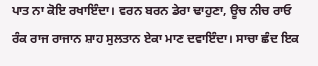ਪਾਤ ਨਾ ਕੋਇ ਰਖਾਇੰਦਾ। ਵਰਨ ਬਰਨ ਡੇਰਾ ਢਾਹੁਣਾ, ਊਚ ਨੀਚ ਰਾਓ ਰੰਕ ਰਾਜ ਰਾਜਾਨ ਸ਼ਾਹ ਸੁਲਤਾਨ ਏਕਾ ਮਾਣ ਦਵਾਇੰਦਾ। ਸਾਚਾ ਛੰਦ ਇਕ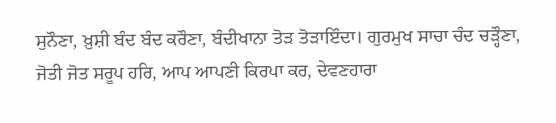ਸੁਨੌਣਾ, ਖ਼ੁਸ਼ੀ ਬੰਦ ਬੰਦ ਕਰੌਣਾ, ਬੰਦੀਖਾਨਾ ਤੋੜ ਤੋੜਾਇੰਦਾ। ਗੁਰਮੁਖ ਸਾਚਾ ਚੰਦ ਚੜ੍ਹੌਣਾ, ਜੋਤੀ ਜੋਤ ਸਰੂਪ ਹਰਿ, ਆਪ ਆਪਣੀ ਕਿਰਪਾ ਕਰ, ਦੇਵਣਹਾਰਾ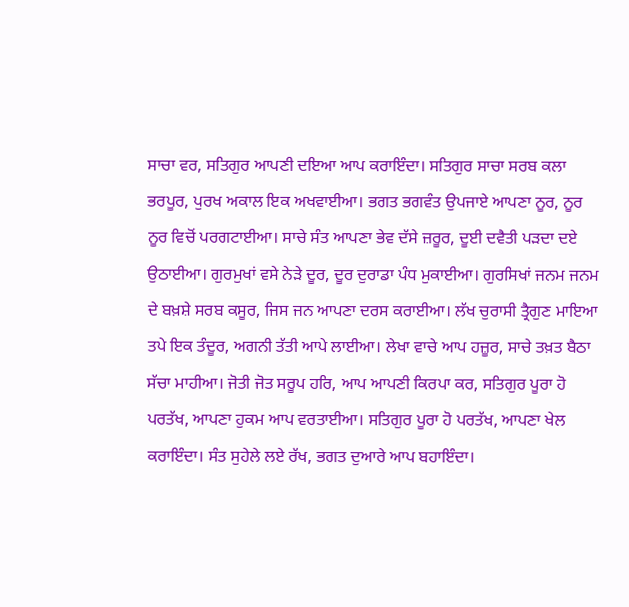ਸਾਚਾ ਵਰ, ਸਤਿਗੁਰ ਆਪਣੀ ਦਇਆ ਆਪ ਕਰਾਇੰਦਾ। ਸਤਿਗੁਰ ਸਾਚਾ ਸਰਬ ਕਲਾ ਭਰਪੂਰ, ਪੁਰਖ ਅਕਾਲ ਇਕ ਅਖਵਾਈਆ। ਭਗਤ ਭਗਵੰਤ ਉਪਜਾਏ ਆਪਣਾ ਨੂਰ, ਨੂਰ ਨੂਰ ਵਿਚੋਂ ਪਰਗਟਾਈਆ। ਸਾਚੇ ਸੰਤ ਆਪਣਾ ਭੇਵ ਦੱਸੇ ਜ਼ਰੂਰ, ਦੂਈ ਦਵੈਤੀ ਪੜਦਾ ਦਏ ਉਠਾਈਆ। ਗੁਰਮੁਖਾਂ ਵਸੇ ਨੇੜੇ ਦੂਰ, ਦੂਰ ਦੁਰਾਡਾ ਪੰਧ ਮੁਕਾਈਆ। ਗੁਰਸਿਖਾਂ ਜਨਮ ਜਨਮ ਦੇ ਬਖ਼ਸ਼ੇ ਸਰਬ ਕਸੂਰ, ਜਿਸ ਜਨ ਆਪਣਾ ਦਰਸ ਕਰਾਈਆ। ਲੱਖ ਚੁਰਾਸੀ ਤ੍ਰੈਗੁਣ ਮਾਇਆ ਤਪੇ ਇਕ ਤੰਦੂਰ, ਅਗਨੀ ਤੱਤੀ ਆਪੇ ਲਾਈਆ। ਲੇਖਾ ਵਾਚੇ ਆਪ ਹਜ਼ੂਰ, ਸਾਚੇ ਤਖ਼ਤ ਬੈਠਾ ਸੱਚਾ ਮਾਹੀਆ। ਜੋਤੀ ਜੋਤ ਸਰੂਪ ਹਰਿ, ਆਪ ਆਪਣੀ ਕਿਰਪਾ ਕਰ, ਸਤਿਗੁਰ ਪੂਰਾ ਹੋ ਪਰਤੱਖ, ਆਪਣਾ ਹੁਕਮ ਆਪ ਵਰਤਾਈਆ। ਸਤਿਗੁਰ ਪੂਰਾ ਹੋ ਪਰਤੱਖ, ਆਪਣਾ ਖੇਲ ਕਰਾਇੰਦਾ। ਸੰਤ ਸੁਹੇਲੇ ਲਏ ਰੱਖ, ਭਗਤ ਦੁਆਰੇ ਆਪ ਬਹਾਇੰਦਾ।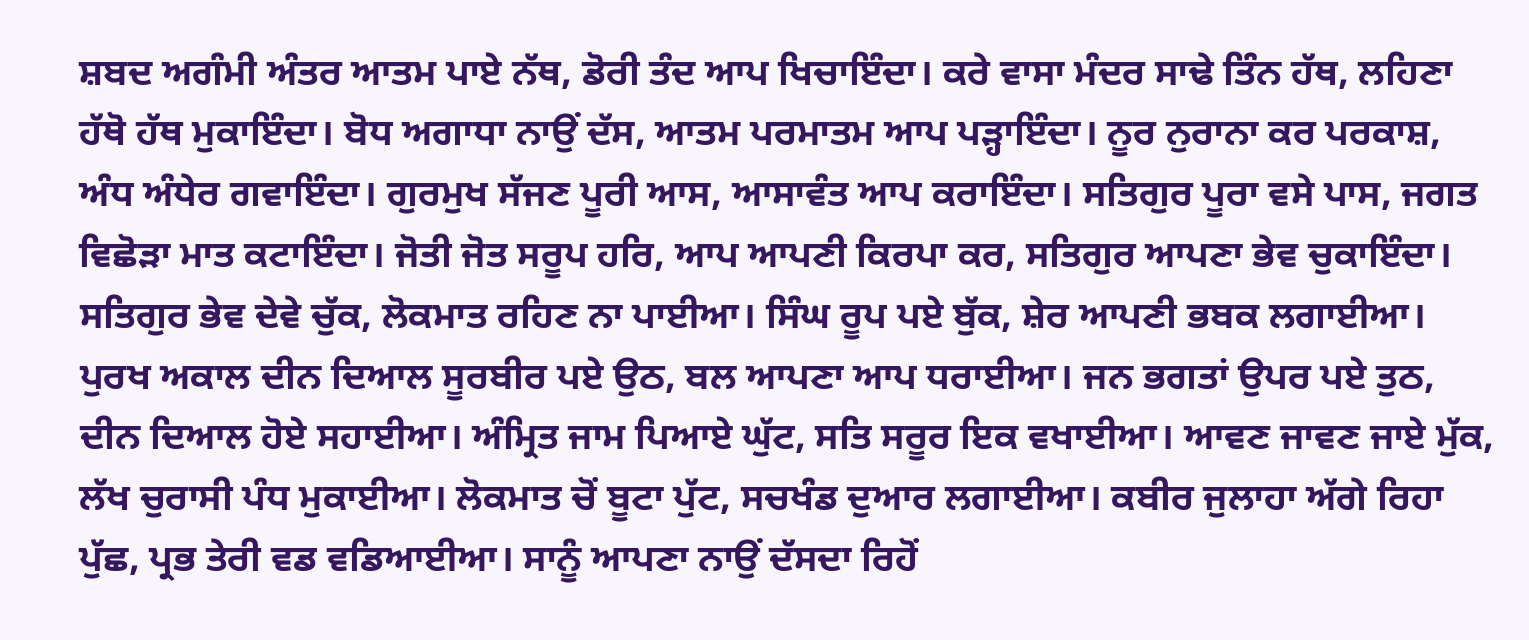ਸ਼ਬਦ ਅਗੰਮੀ ਅੰਤਰ ਆਤਮ ਪਾਏ ਨੱਥ, ਡੋਰੀ ਤੰਦ ਆਪ ਖਿਚਾਇੰਦਾ। ਕਰੇ ਵਾਸਾ ਮੰਦਰ ਸਾਢੇ ਤਿੰਨ ਹੱਥ, ਲਹਿਣਾ ਹੱਥੋ ਹੱਥ ਮੁਕਾਇੰਦਾ। ਬੋਧ ਅਗਾਧਾ ਨਾਉਂ ਦੱਸ, ਆਤਮ ਪਰਮਾਤਮ ਆਪ ਪੜ੍ਹਾਇੰਦਾ। ਨੂਰ ਨੁਰਾਨਾ ਕਰ ਪਰਕਾਸ਼, ਅੰਧ ਅੰਧੇਰ ਗਵਾਇੰਦਾ। ਗੁਰਮੁਖ ਸੱਜਣ ਪੂਰੀ ਆਸ, ਆਸਾਵੰਤ ਆਪ ਕਰਾਇੰਦਾ। ਸਤਿਗੁਰ ਪੂਰਾ ਵਸੇ ਪਾਸ, ਜਗਤ ਵਿਛੋੜਾ ਮਾਤ ਕਟਾਇੰਦਾ। ਜੋਤੀ ਜੋਤ ਸਰੂਪ ਹਰਿ, ਆਪ ਆਪਣੀ ਕਿਰਪਾ ਕਰ, ਸਤਿਗੁਰ ਆਪਣਾ ਭੇਵ ਚੁਕਾਇੰਦਾ। ਸਤਿਗੁਰ ਭੇਵ ਦੇਵੇ ਚੁੱਕ, ਲੋਕਮਾਤ ਰਹਿਣ ਨਾ ਪਾਈਆ। ਸਿੰਘ ਰੂਪ ਪਏ ਬੁੱਕ, ਸ਼ੇਰ ਆਪਣੀ ਭਬਕ ਲਗਾਈਆ। ਪੁਰਖ ਅਕਾਲ ਦੀਨ ਦਿਆਲ ਸੂਰਬੀਰ ਪਏ ਉਠ, ਬਲ ਆਪਣਾ ਆਪ ਧਰਾਈਆ। ਜਨ ਭਗਤਾਂ ਉਪਰ ਪਏ ਤੁਠ, ਦੀਨ ਦਿਆਲ ਹੋਏ ਸਹਾਈਆ। ਅੰਮ੍ਰਿਤ ਜਾਮ ਪਿਆਏ ਘੁੱਟ, ਸਤਿ ਸਰੂਰ ਇਕ ਵਖਾਈਆ। ਆਵਣ ਜਾਵਣ ਜਾਏ ਮੁੱਕ, ਲੱਖ ਚੁਰਾਸੀ ਪੰਧ ਮੁਕਾਈਆ। ਲੋਕਮਾਤ ਚੋਂ ਬੂਟਾ ਪੁੱਟ, ਸਚਖੰਡ ਦੁਆਰ ਲਗਾਈਆ। ਕਬੀਰ ਜੁਲਾਹਾ ਅੱਗੇ ਰਿਹਾ ਪੁੱਛ, ਪ੍ਰਭ ਤੇਰੀ ਵਡ ਵਡਿਆਈਆ। ਸਾਨੂੰ ਆਪਣਾ ਨਾਉਂ ਦੱਸਦਾ ਰਿਹੋਂ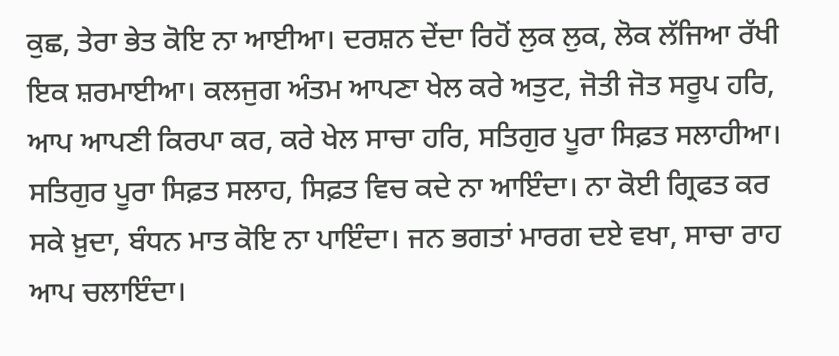ਕੁਛ, ਤੇਰਾ ਭੇਤ ਕੋਇ ਨਾ ਆਈਆ। ਦਰਸ਼ਨ ਦੇਂਦਾ ਰਿਹੋਂ ਲੁਕ ਲੁਕ, ਲੋਕ ਲੱਜਿਆ ਰੱਖੀ ਇਕ ਸ਼ਰਮਾਈਆ। ਕਲਜੁਗ ਅੰਤਮ ਆਪਣਾ ਖੇਲ ਕਰੇ ਅਤੁਟ, ਜੋਤੀ ਜੋਤ ਸਰੂਪ ਹਰਿ, ਆਪ ਆਪਣੀ ਕਿਰਪਾ ਕਰ, ਕਰੇ ਖੇਲ ਸਾਚਾ ਹਰਿ, ਸਤਿਗੁਰ ਪੂਰਾ ਸਿਫ਼ਤ ਸਲਾਹੀਆ। ਸਤਿਗੁਰ ਪੂਰਾ ਸਿਫ਼ਤ ਸਲਾਹ, ਸਿਫ਼ਤ ਵਿਚ ਕਦੇ ਨਾ ਆਇੰਦਾ। ਨਾ ਕੋਈ ਗ੍ਰਿਫਤ ਕਰ ਸਕੇ ਖ਼ੁਦਾ, ਬੰਧਨ ਮਾਤ ਕੋਇ ਨਾ ਪਾਇੰਦਾ। ਜਨ ਭਗਤਾਂ ਮਾਰਗ ਦਏ ਵਖਾ, ਸਾਚਾ ਰਾਹ ਆਪ ਚਲਾਇੰਦਾ।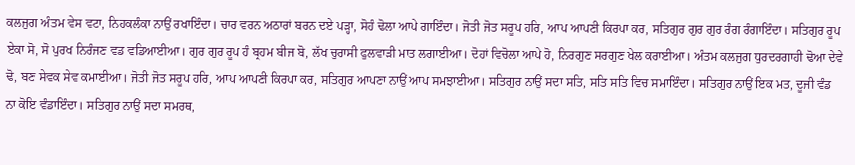ਕਲਜੁਗ ਅੰਤਮ ਵੇਸ ਵਟਾ, ਨਿਹਕਲੰਕਾ ਨਾਉਂ ਰਖਾਇੰਦਾ। ਚਾਰ ਵਰਨ ਅਠਾਰਾਂ ਬਰਨ ਦਏ ਪੜ੍ਹਾ, ਸੋਹੰ ਢੋਲਾ ਆਪੇ ਗਾਇੰਦਾ। ਜੋਤੀ ਜੋਤ ਸਰੂਪ ਹਰਿ, ਆਪ ਆਪਣੀ ਕਿਰਪਾ ਕਰ, ਸਤਿਗੁਰ ਗੁਰ ਗੁਰ ਰੰਗ ਰੰਗਾਇੰਦਾ। ਸਤਿਗੁਰ ਰੂਪ ਏਕਾ ਸੋ, ਸੋ ਪੁਰਖ ਨਿਰੰਜਣ ਵਡ ਵਡਿਆਈਆ। ਗੁਰ ਗੁਰ ਰੂਪ ਹੰ ਬ੍ਰਹਮ ਬੀਜ ਬੋ, ਲੱਖ ਚੁਰਾਸੀ ਫੁਲਵਾੜੀ ਮਾਤ ਲਗਾਈਆ। ਦੋਹਾਂ ਵਿਚੋਲਾ ਆਪੇ ਹੋ, ਨਿਰਗੁਣ ਸਰਗੁਣ ਖੇਲ ਕਰਾਈਆ। ਅੰਤਮ ਕਲਜੁਗ ਧੁਰਦਰਗਾਹੀ ਢੋਆ ਦੇਵੇ ਢੋ, ਬਣ ਸੇਵਕ ਸੇਵ ਕਮਾਈਆ। ਜੋਤੀ ਜੋਤ ਸਰੂਪ ਹਰਿ, ਆਪ ਆਪਣੀ ਕਿਰਪਾ ਕਰ, ਸਤਿਗੁਰ ਆਪਣਾ ਨਾਉਂ ਆਪ ਸਮਝਾਈਆ। ਸਤਿਗੁਰ ਨਾਉਂ ਸਦਾ ਸਤਿ, ਸਤਿ ਸਤਿ ਵਿਚ ਸਮਾਇੰਦਾ। ਸਤਿਗੁਰ ਨਾਉਂ ਇਕ ਮਤ, ਦੂਜੀ ਵੰਡ ਨਾ ਕੋਇ ਵੰਡਾਇੰਦਾ। ਸਤਿਗੁਰ ਨਾਉਂ ਸਦਾ ਸਮਰਥ,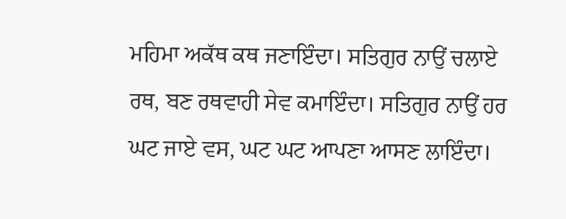ਮਹਿਮਾ ਅਕੱਥ ਕਥ ਜਣਾਇੰਦਾ। ਸਤਿਗੁਰ ਨਾਉਂ ਚਲਾਏ ਰਥ, ਬਣ ਰਥਵਾਹੀ ਸੇਵ ਕਮਾਇੰਦਾ। ਸਤਿਗੁਰ ਨਾਉਂ ਹਰ ਘਟ ਜਾਏ ਵਸ, ਘਟ ਘਟ ਆਪਣਾ ਆਸਣ ਲਾਇੰਦਾ।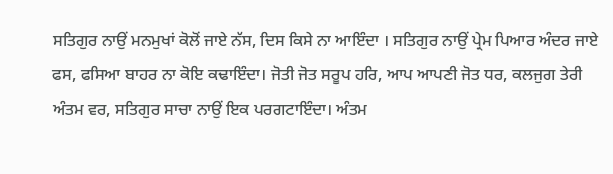ਸਤਿਗੁਰ ਨਾਉਂ ਮਨਮੁਖਾਂ ਕੋਲੋਂ ਜਾਏ ਨੱਸ, ਦਿਸ ਕਿਸੇ ਨਾ ਆਇੰਦਾ । ਸਤਿਗੁਰ ਨਾਉਂ ਪ੍ਰੇਮ ਪਿਆਰ ਅੰਦਰ ਜਾਏ ਫਸ, ਫਸਿਆ ਬਾਹਰ ਨਾ ਕੋਇ ਕਢਾਇੰਦਾ। ਜੋਤੀ ਜੋਤ ਸਰੂਪ ਹਰਿ, ਆਪ ਆਪਣੀ ਜੋਤ ਧਰ, ਕਲਜੁਗ ਤੇਰੀ ਅੰਤਮ ਵਰ, ਸਤਿਗੁਰ ਸਾਚਾ ਨਾਉਂ ਇਕ ਪਰਗਟਾਇੰਦਾ। ਅੰਤਮ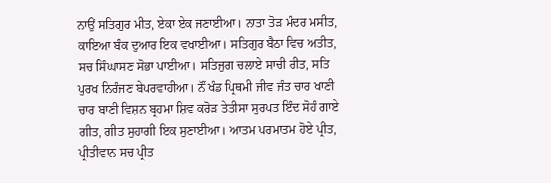ਨਾਉਂ ਸਤਿਗੁਰ ਮੀਤ, ਏਕਾ ਏਕ ਜਣਾਈਆ। ਨਾਤਾ ਤੋੜ ਮੰਦਰ ਮਸੀਤ, ਕਾਇਆ ਬੰਕ ਦੁਆਰ ਇਕ ਵਖਾਈਆ। ਸਤਿਗੁਰ ਬੈਠਾ ਵਿਚ ਅਤੀਤ, ਸਚ ਸਿੰਘਾਸਣ ਸੋਭਾ ਪਾਈਆ। ਸਤਿਜੁਗ ਚਲਾਏ ਸਾਚੀ ਰੀਤ, ਸਤਿ ਪੁਰਖ ਨਿਰੰਜਣ ਬੇਪਰਵਾਹੀਆ। ਨੌਂ ਖੰਡ ਪ੍ਰਿਥਮੀ ਜੀਵ ਜੰਤ ਚਾਰ ਖਾਣੀ ਚਾਰ ਬਾਣੀ ਵਿਸ਼ਨ ਬ੍ਰਹਮਾ ਸ਼ਿਵ ਕਰੋੜ ਤੇਤੀਸਾ ਸੁਰਪਤ ਇੰਦ ਸੋਹੰ ਗਾਏ ਗੀਤ, ਗੀਤ ਸੁਹਾਗੀ ਇਕ ਸੁਣਾਈਆ। ਆਤਮ ਪਰਮਾਤਮ ਹੋਏ ਪ੍ਰੀਤ, ਪ੍ਰੀਤੀਵਾਨ ਸਚ ਪ੍ਰੀਤ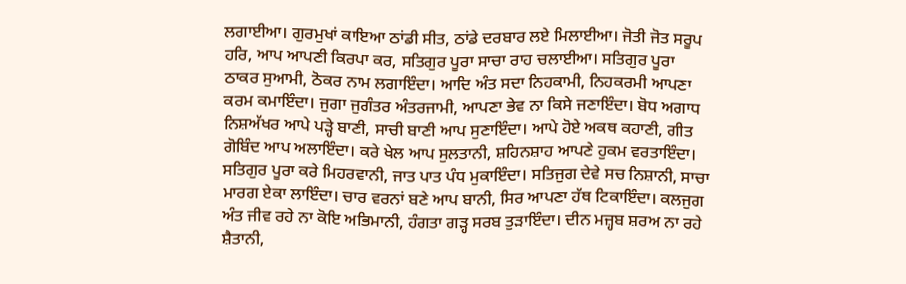ਲਗਾਈਆ। ਗੁਰਮੁਖਾਂ ਕਾਇਆ ਠਾਂਡੀ ਸੀਤ, ਠਾਂਡੇ ਦਰਬਾਰ ਲਏ ਮਿਲਾਈਆ। ਜੋਤੀ ਜੋਤ ਸਰੂਪ ਹਰਿ, ਆਪ ਆਪਣੀ ਕਿਰਪਾ ਕਰ, ਸਤਿਗੁਰ ਪੂਰਾ ਸਾਚਾ ਰਾਹ ਚਲਾਈਆ। ਸਤਿਗੁਰ ਪੂਰਾ ਠਾਕਰ ਸੁਆਮੀ, ਠੋਕਰ ਨਾਮ ਲਗਾਇੰਦਾ। ਆਦਿ ਅੰਤ ਸਦਾ ਨਿਹਕਾਮੀ, ਨਿਹਕਰਮੀ ਆਪਣਾ ਕਰਮ ਕਮਾਇੰਦਾ। ਜੁਗਾ ਜੁਗੰਤਰ ਅੰਤਰਜਾਮੀ, ਆਪਣਾ ਭੇਵ ਨਾ ਕਿਸੇ ਜਣਾਇੰਦਾ। ਬੋਧ ਅਗਾਧ ਨਿਸ਼ਅੱਖਰ ਆਪੇ ਪੜ੍ਹੇ ਬਾਣੀ, ਸਾਚੀ ਬਾਣੀ ਆਪ ਸੁਣਾਇੰਦਾ। ਆਪੇ ਹੋਏ ਅਕਥ ਕਹਾਣੀ, ਗੀਤ ਗੋਬਿੰਦ ਆਪ ਅਲਾਇੰਦਾ। ਕਰੇ ਖੇਲ ਆਪ ਸੁਲਤਾਨੀ, ਸ਼ਹਿਨਸ਼ਾਹ ਆਪਣੇ ਹੁਕਮ ਵਰਤਾਇੰਦਾ। ਸਤਿਗੁਰ ਪੂਰਾ ਕਰੇ ਮਿਹਰਵਾਨੀ, ਜਾਤ ਪਾਤ ਪੰਧ ਮੁਕਾਇੰਦਾ। ਸਤਿਜੁਗ ਦੇਵੇ ਸਚ ਨਿਸ਼ਾਨੀ, ਸਾਚਾ ਮਾਰਗ ਏਕਾ ਲਾਇੰਦਾ। ਚਾਰ ਵਰਨਾਂ ਬਣੇ ਆਪ ਬਾਨੀ, ਸਿਰ ਆਪਣਾ ਹੱਥ ਟਿਕਾਇੰਦਾ। ਕਲਜੁਗ ਅੰਤ ਜੀਵ ਰਹੇ ਨਾ ਕੋਇ ਅਭਿਮਾਨੀ, ਹੰਗਤਾ ਗੜ੍ਹ ਸਰਬ ਤੁੜਾਇੰਦਾ। ਦੀਨ ਮਜ਼੍ਹਬ ਸ਼ਰਅ ਨਾ ਰਹੇ ਸ਼ੈਤਾਨੀ,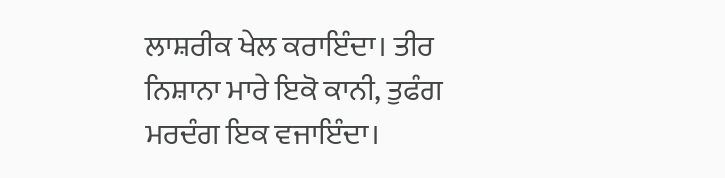ਲਾਸ਼ਰੀਕ ਖੇਲ ਕਰਾਇੰਦਾ। ਤੀਰ ਨਿਸ਼ਾਨਾ ਮਾਰੇ ਇਕੋ ਕਾਨੀ, ਤੁਫੰਗ ਮਰਦੰਗ ਇਕ ਵਜਾਇੰਦਾ।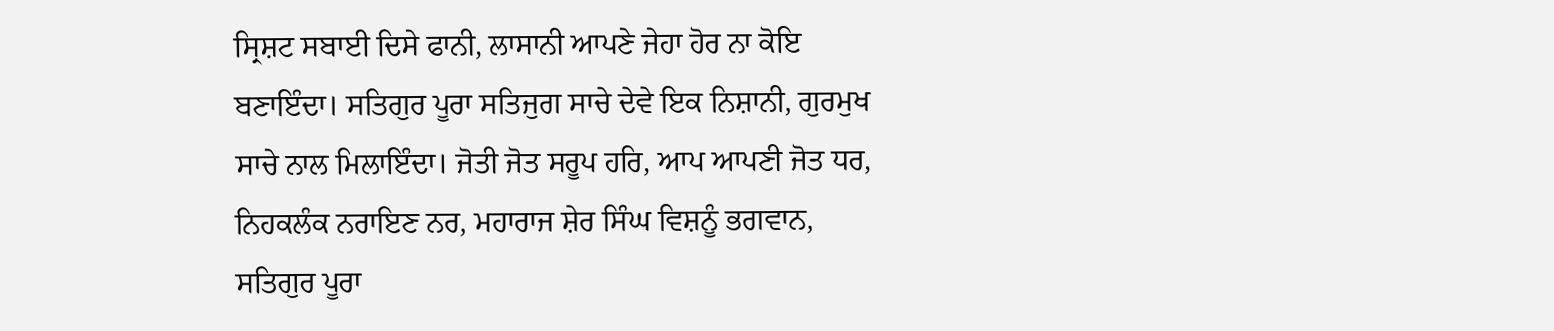ਸ੍ਰਿਸ਼ਟ ਸਬਾਈ ਦਿਸੇ ਫਾਨੀ, ਲਾਸਾਨੀ ਆਪਣੇ ਜੇਹਾ ਹੋਰ ਨਾ ਕੋਇ ਬਣਾਇੰਦਾ। ਸਤਿਗੁਰ ਪੂਰਾ ਸਤਿਜੁਗ ਸਾਚੇ ਦੇਵੇ ਇਕ ਨਿਸ਼ਾਨੀ, ਗੁਰਮੁਖ ਸਾਚੇ ਨਾਲ ਮਿਲਾਇੰਦਾ। ਜੋਤੀ ਜੋਤ ਸਰੂਪ ਹਰਿ, ਆਪ ਆਪਣੀ ਜੋਤ ਧਰ, ਨਿਹਕਲੰਕ ਨਰਾਇਣ ਨਰ, ਮਹਾਰਾਜ ਸ਼ੇਰ ਸਿੰਘ ਵਿਸ਼ਨੂੰ ਭਗਵਾਨ, ਸਤਿਗੁਰ ਪੂਰਾ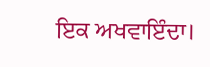ਇਕ ਅਖਵਾਇੰਦਾ।